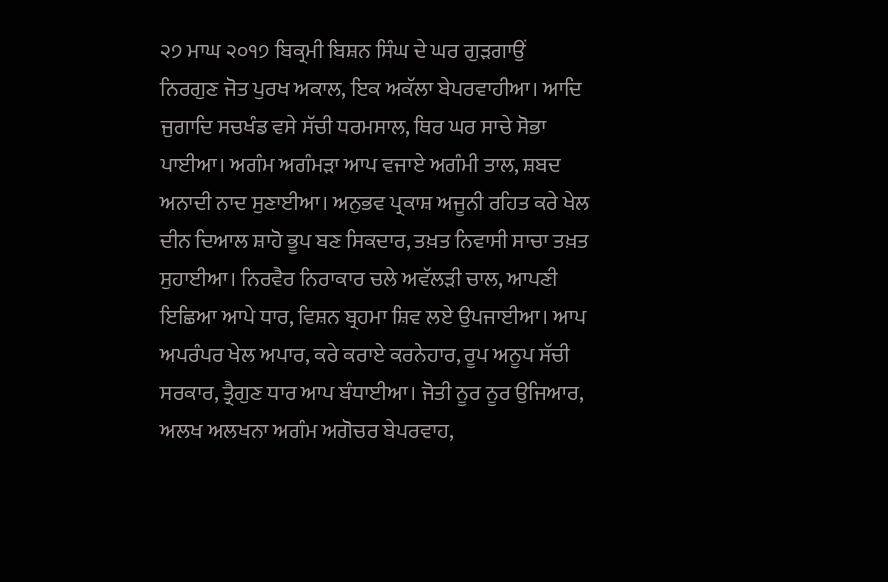੨੭ ਮਾਘ ੨੦੧੭ ਬਿਕ੍ਰਮੀ ਬਿਸ਼ਨ ਸਿੰਘ ਦੇ ਘਰ ਗੁੜਗਾਉਂ
ਨਿਰਗੁਣ ਜੋਤ ਪੁਰਖ ਅਕਾਲ, ਇਕ ਅਕੱਲਾ ਬੇਪਰਵਾਹੀਆ। ਆਦਿ ਜੁਗਾਦਿ ਸਚਖੰਡ ਵਸੇ ਸੱਚੀ ਧਰਮਸਾਲ, ਥਿਰ ਘਰ ਸਾਚੇ ਸੋਭਾ ਪਾਈਆ। ਅਗੰਮ ਅਗੰਮੜਾ ਆਪ ਵਜਾਏ ਅਗੰਮੀ ਤਾਲ, ਸ਼ਬਦ ਅਨਾਦੀ ਨਾਦ ਸੁਣਾਈਆ। ਅਨੁਭਵ ਪ੍ਰਕਾਸ਼ ਅਜੂਨੀ ਰਹਿਤ ਕਰੇ ਖੇਲ ਦੀਨ ਦਿਆਲ ਸ਼ਾਹੋ ਭੂਪ ਬਣ ਸਿਕਦਾਰ, ਤਖ਼ਤ ਨਿਵਾਸੀ ਸਾਚਾ ਤਖ਼ਤ ਸੁਹਾਈਆ। ਨਿਰਵੈਰ ਨਿਰਾਕਾਰ ਚਲੇ ਅਵੱਲੜੀ ਚਾਲ, ਆਪਣੀ ਇਛਿਆ ਆਪੇ ਧਾਰ, ਵਿਸ਼ਨ ਬ੍ਰਹਮਾ ਸ਼ਿਵ ਲਏ ਉਪਜਾਈਆ। ਆਪ ਅਪਰੰਪਰ ਖੇਲ ਅਪਾਰ, ਕਰੇ ਕਰਾਏ ਕਰਨੇਹਾਰ, ਰੂਪ ਅਨੂਪ ਸੱਚੀ ਸਰਕਾਰ, ਤ੍ਰੈਗੁਣ ਧਾਰ ਆਪ ਬੰਧਾਈਆ। ਜੋਤੀ ਨੂਰ ਨੂਰ ਉਜਿਆਰ, ਅਲਖ ਅਲਖਨਾ ਅਗੰਮ ਅਗੋਚਰ ਬੇਪਰਵਾਹ,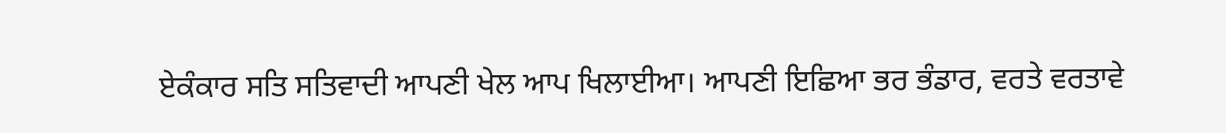ਏਕੰਕਾਰ ਸਤਿ ਸਤਿਵਾਦੀ ਆਪਣੀ ਖੇਲ ਆਪ ਖਿਲਾਈਆ। ਆਪਣੀ ਇਛਿਆ ਭਰ ਭੰਡਾਰ, ਵਰਤੇ ਵਰਤਾਵੇ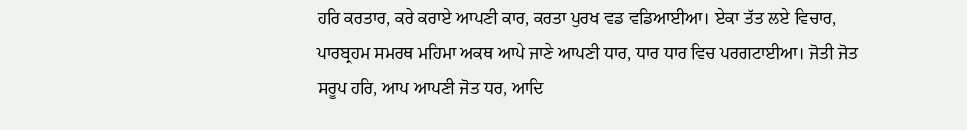ਹਰਿ ਕਰਤਾਰ, ਕਰੇ ਕਰਾਏ ਆਪਣੀ ਕਾਰ, ਕਰਤਾ ਪੁਰਖ ਵਡ ਵਡਿਆਈਆ। ਏਕਾ ਤੱਤ ਲਏ ਵਿਚਾਰ, ਪਾਰਬ੍ਰਹਮ ਸਮਰਥ ਮਹਿਮਾ ਅਕਥ ਆਪੇ ਜਾਣੇ ਆਪਣੀ ਧਾਰ, ਧਾਰ ਧਾਰ ਵਿਚ ਪਰਗਟਾਈਆ। ਜੋਤੀ ਜੋਤ ਸਰੂਪ ਹਰਿ, ਆਪ ਆਪਣੀ ਜੋਤ ਧਰ, ਆਦਿ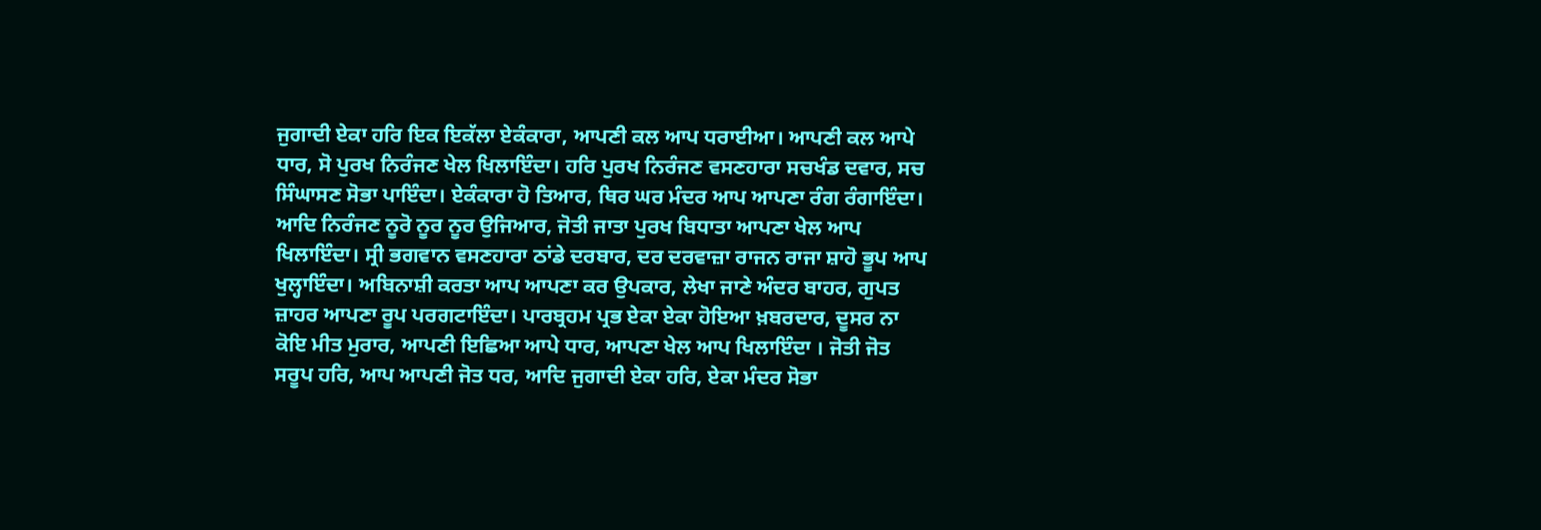ਜੁਗਾਦੀ ਏਕਾ ਹਰਿ ਇਕ ਇਕੱਲਾ ਏਕੰਕਾਰਾ, ਆਪਣੀ ਕਲ ਆਪ ਧਰਾਈਆ। ਆਪਣੀ ਕਲ ਆਪੇ ਧਾਰ, ਸੋ ਪੁਰਖ ਨਿਰੰਜਣ ਖੇਲ ਖਿਲਾਇੰਦਾ। ਹਰਿ ਪੁਰਖ ਨਿਰੰਜਣ ਵਸਣਹਾਰਾ ਸਚਖੰਡ ਦਵਾਰ, ਸਚ ਸਿੰਘਾਸਣ ਸੋਭਾ ਪਾਇੰਦਾ। ਏਕੰਕਾਰਾ ਹੋ ਤਿਆਰ, ਥਿਰ ਘਰ ਮੰਦਰ ਆਪ ਆਪਣਾ ਰੰਗ ਰੰਗਾਇੰਦਾ। ਆਦਿ ਨਿਰੰਜਣ ਨੂਰੋ ਨੂਰ ਨੂਰ ਉਜਿਆਰ, ਜੋਤੀ ਜਾਤਾ ਪੁਰਖ ਬਿਧਾਤਾ ਆਪਣਾ ਖੇਲ ਆਪ ਖਿਲਾਇੰਦਾ। ਸ੍ਰੀ ਭਗਵਾਨ ਵਸਣਹਾਰਾ ਠਾਂਡੇ ਦਰਬਾਰ, ਦਰ ਦਰਵਾਜ਼ਾ ਰਾਜਨ ਰਾਜਾ ਸ਼ਾਹੋ ਭੂਪ ਆਪ ਖੁਲ੍ਹਾਇੰਦਾ। ਅਬਿਨਾਸ਼ੀ ਕਰਤਾ ਆਪ ਆਪਣਾ ਕਰ ਉਪਕਾਰ, ਲੇਖਾ ਜਾਣੇ ਅੰਦਰ ਬਾਹਰ, ਗੁਪਤ ਜ਼ਾਹਰ ਆਪਣਾ ਰੂਪ ਪਰਗਟਾਇੰਦਾ। ਪਾਰਬ੍ਰਹਮ ਪ੍ਰਭ ਏਕਾ ਏਕਾ ਹੋਇਆ ਖ਼ਬਰਦਾਰ, ਦੂਸਰ ਨਾ ਕੋਇ ਮੀਤ ਮੁਰਾਰ, ਆਪਣੀ ਇਛਿਆ ਆਪੇ ਧਾਰ, ਆਪਣਾ ਖੇਲ ਆਪ ਖਿਲਾਇੰਦਾ । ਜੋਤੀ ਜੋਤ ਸਰੂਪ ਹਰਿ, ਆਪ ਆਪਣੀ ਜੋਤ ਧਰ, ਆਦਿ ਜੁਗਾਦੀ ਏਕਾ ਹਰਿ, ਏਕਾ ਮੰਦਰ ਸੋਭਾ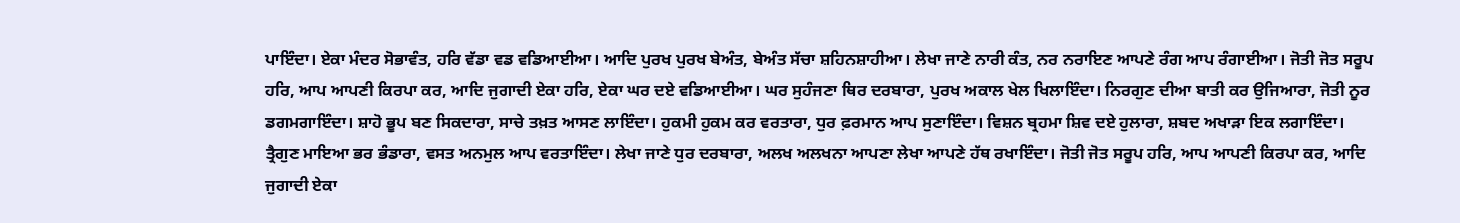ਪਾਇੰਦਾ। ਏਕਾ ਮੰਦਰ ਸੋਭਾਵੰਤ, ਹਰਿ ਵੱਡਾ ਵਡ ਵਡਿਆਈਆ। ਆਦਿ ਪੁਰਖ ਪੁਰਖ ਬੇਅੰਤ, ਬੇਅੰਤ ਸੱਚਾ ਸ਼ਹਿਨਸ਼ਾਹੀਆ। ਲੇਖਾ ਜਾਣੇ ਨਾਰੀ ਕੰਤ, ਨਰ ਨਰਾਇਣ ਆਪਣੇ ਰੰਗ ਆਪ ਰੰਗਾਈਆ। ਜੋਤੀ ਜੋਤ ਸਰੂਪ ਹਰਿ, ਆਪ ਆਪਣੀ ਕਿਰਪਾ ਕਰ, ਆਦਿ ਜੁਗਾਦੀ ਏਕਾ ਹਰਿ, ਏਕਾ ਘਰ ਦਏ ਵਡਿਆਈਆ। ਘਰ ਸੁਹੰਜਣਾ ਥਿਰ ਦਰਬਾਰਾ, ਪੁਰਖ ਅਕਾਲ ਖੇਲ ਖਿਲਾਇੰਦਾ। ਨਿਰਗੁਣ ਦੀਆ ਬਾਤੀ ਕਰ ਉਜਿਆਰਾ, ਜੋਤੀ ਨੂਰ ਡਗਮਗਾਇੰਦਾ। ਸ਼ਾਹੋ ਭੂਪ ਬਣ ਸਿਕਦਾਰਾ, ਸਾਚੇ ਤਖ਼ਤ ਆਸਣ ਲਾਇੰਦਾ। ਹੁਕਮੀ ਹੁਕਮ ਕਰ ਵਰਤਾਰਾ, ਧੁਰ ਫ਼ਰਮਾਨ ਆਪ ਸੁਣਾਇੰਦਾ। ਵਿਸ਼ਨ ਬ੍ਰਹਮਾ ਸ਼ਿਵ ਦਏ ਹੁਲਾਰਾ, ਸ਼ਬਦ ਅਖਾੜਾ ਇਕ ਲਗਾਇੰਦਾ। ਤ੍ਰੈਗੁਣ ਮਾਇਆ ਭਰ ਭੰਡਾਰਾ, ਵਸਤ ਅਨਮੁਲ ਆਪ ਵਰਤਾਇੰਦਾ। ਲੇਖਾ ਜਾਣੇ ਧੁਰ ਦਰਬਾਰਾ, ਅਲਖ ਅਲਖਨਾ ਆਪਣਾ ਲੇਖਾ ਆਪਣੇ ਹੱਥ ਰਖਾਇੰਦਾ। ਜੋਤੀ ਜੋਤ ਸਰੂਪ ਹਰਿ, ਆਪ ਆਪਣੀ ਕਿਰਪਾ ਕਰ, ਆਦਿ ਜੁਗਾਦੀ ਏਕਾ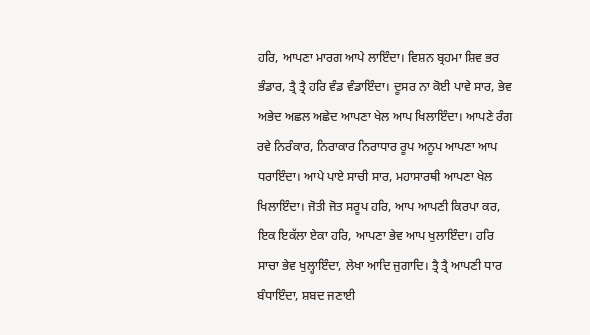ਹਰਿ, ਆਪਣਾ ਮਾਰਗ ਆਪੇ ਲਾਇੰਦਾ। ਵਿਸ਼ਨ ਬ੍ਰਹਮਾ ਸ਼ਿਵ ਭਰ ਭੰਡਾਰ, ਤ੍ਰੈ ਤ੍ਰੈ ਹਰਿ ਵੰਡ ਵੰਡਾਇੰਦਾ। ਦੂਸਰ ਨਾ ਕੋਈ ਪਾਵੇ ਸਾਰ, ਭੇਵ ਅਭੇਦ ਅਛਲ ਅਛੇਦ ਆਪਣਾ ਖੇਲ ਆਪ ਖਿਲਾਇੰਦਾ। ਆਪਣੇ ਰੰਗ ਰਵੇ ਨਿਰੰਕਾਰ, ਨਿਰਾਕਾਰ ਨਿਰਾਧਾਰ ਰੂਪ ਅਨੂਪ ਆਪਣਾ ਆਪ ਧਰਾਇੰਦਾ। ਆਪੇ ਪਾਏ ਸਾਚੀ ਸਾਰ, ਮਹਾਸਾਰਥੀ ਆਪਣਾ ਖੇਲ ਖਿਲਾਇੰਦਾ। ਜੋਤੀ ਜੋਤ ਸਰੂਪ ਹਰਿ, ਆਪ ਆਪਣੀ ਕਿਰਪਾ ਕਰ, ਇਕ ਇਕੱਲਾ ਏਕਾ ਹਰਿ, ਆਪਣਾ ਭੇਵ ਆਪ ਖੁਲਾਇੰਦਾ। ਹਰਿ ਸਾਚਾ ਭੇਵ ਖੁਲ੍ਹਾਇੰਦਾ, ਲੇਖਾ ਆਦਿ ਜੁਗਾਦਿ। ਤ੍ਰੈ ਤ੍ਰੈ ਆਪਣੀ ਧਾਰ ਬੰਧਾਇੰਦਾ, ਸ਼ਬਦ ਜਣਾਈ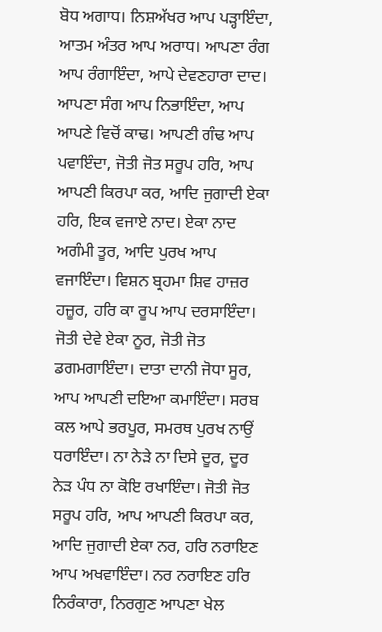ਬੋਧ ਅਗਾਧ। ਨਿਸ਼ਅੱਖਰ ਆਪ ਪੜ੍ਹਾਇੰਦਾ, ਆਤਮ ਅੰਤਰ ਆਪ ਅਰਾਧ। ਆਪਣਾ ਰੰਗ ਆਪ ਰੰਗਾਇੰਦਾ, ਆਪੇ ਦੇਵਣਹਾਰਾ ਦਾਦ। ਆਪਣਾ ਸੰਗ ਆਪ ਨਿਭਾਇੰਦਾ, ਆਪ ਆਪਣੇ ਵਿਚੋਂ ਕਾਢ। ਆਪਣੀ ਗੰਢ ਆਪ ਪਵਾਇੰਦਾ, ਜੋਤੀ ਜੋਤ ਸਰੂਪ ਹਰਿ, ਆਪ ਆਪਣੀ ਕਿਰਪਾ ਕਰ, ਆਦਿ ਜੁਗਾਦੀ ਏਕਾ ਹਰਿ, ਇਕ ਵਜਾਏ ਨਾਦ। ਏਕਾ ਨਾਦ ਅਗੰਮੀ ਤੂਰ, ਆਦਿ ਪੁਰਖ ਆਪ ਵਜਾਇੰਦਾ। ਵਿਸ਼ਨ ਬ੍ਰਹਮਾ ਸ਼ਿਵ ਹਾਜ਼ਰ ਹਜ਼ੂਰ, ਹਰਿ ਕਾ ਰੂਪ ਆਪ ਦਰਸਾਇੰਦਾ। ਜੋਤੀ ਦੇਵੇ ਏਕਾ ਨੂਰ, ਜੋਤੀ ਜੋਤ ਡਗਮਗਾਇੰਦਾ। ਦਾਤਾ ਦਾਨੀ ਜੋਧਾ ਸੂਰ, ਆਪ ਆਪਣੀ ਦਇਆ ਕਮਾਇੰਦਾ। ਸਰਬ ਕਲ ਆਪੇ ਭਰਪੂਰ, ਸਮਰਥ ਪੁਰਖ ਨਾਉਂ ਧਰਾਇੰਦਾ। ਨਾ ਨੇੜੇ ਨਾ ਦਿਸੇ ਦੂਰ, ਦੂਰ ਨੇੜ ਪੰਧ ਨਾ ਕੋਇ ਰਖਾਇੰਦਾ। ਜੋਤੀ ਜੋਤ ਸਰੂਪ ਹਰਿ, ਆਪ ਆਪਣੀ ਕਿਰਪਾ ਕਰ, ਆਦਿ ਜੁਗਾਦੀ ਏਕਾ ਨਰ, ਹਰਿ ਨਰਾਇਣ ਆਪ ਅਖਵਾਇੰਦਾ। ਨਰ ਨਰਾਇਣ ਹਰਿ ਨਿਰੰਕਾਰਾ, ਨਿਰਗੁਣ ਆਪਣਾ ਖੇਲ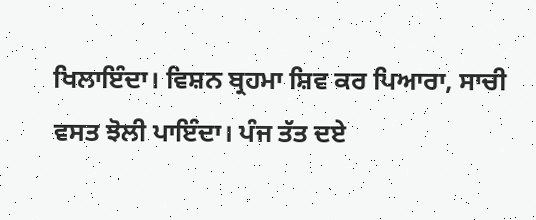ਖਿਲਾਇੰਦਾ। ਵਿਸ਼ਨ ਬ੍ਰਹਮਾ ਸ਼ਿਵ ਕਰ ਪਿਆਰਾ, ਸਾਚੀ ਵਸਤ ਝੋਲੀ ਪਾਇੰਦਾ। ਪੰਜ ਤੱਤ ਦਏ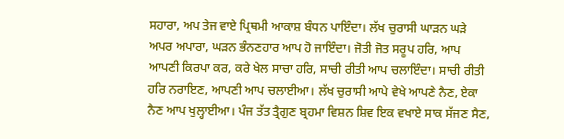ਸਹਾਰਾ, ਅਪ ਤੇਜ ਵਾਏ ਪ੍ਰਿਥਮੀ ਆਕਾਸ਼ ਬੰਧਨ ਪਾਇੰਦਾ। ਲੱਖ ਚੁਰਾਸੀ ਘਾੜਨ ਘੜੇ ਅਪਰ ਅਪਾਰਾ, ਘੜਨ ਭੰਨਣਹਾਰ ਆਪ ਹੋ ਜਾਇੰਦਾ। ਜੋਤੀ ਜੋਤ ਸਰੂਪ ਹਰਿ, ਆਪ ਆਪਣੀ ਕਿਰਪਾ ਕਰ, ਕਰੇ ਖੇਲ ਸਾਚਾ ਹਰਿ, ਸਾਚੀ ਰੀਤੀ ਆਪ ਚਲਾਇੰਦਾ। ਸਾਚੀ ਰੀਤੀ ਹਰਿ ਨਰਾਇਣ, ਆਪਣੀ ਆਪ ਚਲਾਈਆ। ਲੱਖ ਚੁਰਾਸੀ ਆਪੇ ਵੇਖੇ ਆਪਣੇ ਨੈਣ, ਏਕਾ ਨੈਣ ਆਪ ਖੁਲ੍ਹਾਈਆ। ਪੰਜ ਤੱਤ ਤ੍ਰੈਗੁਣ ਬ੍ਰਹਮਾ ਵਿਸ਼ਨ ਸ਼ਿਵ ਇਕ ਵਖਾਏ ਸਾਕ ਸੱਜਣ ਸੈਣ,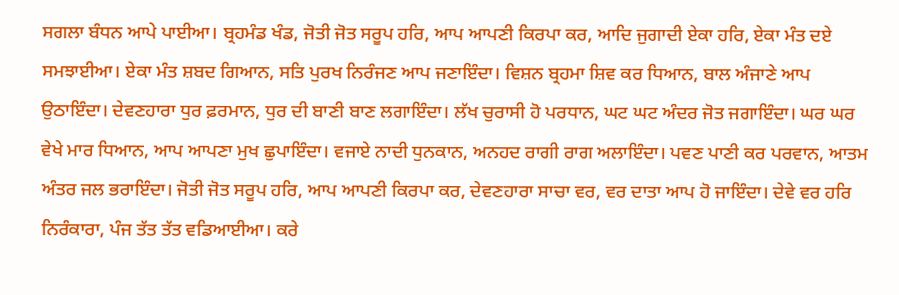ਸਗਲਾ ਬੰਧਨ ਆਪੇ ਪਾਈਆ। ਬ੍ਰਹਮੰਡ ਖੰਡ, ਜੋਤੀ ਜੋਤ ਸਰੂਪ ਹਰਿ, ਆਪ ਆਪਣੀ ਕਿਰਪਾ ਕਰ, ਆਦਿ ਜੁਗਾਦੀ ਏਕਾ ਹਰਿ, ਏਕਾ ਮੰਤ ਦਏ ਸਮਝਾਈਆ। ਏਕਾ ਮੰਤ ਸ਼ਬਦ ਗਿਆਨ, ਸਤਿ ਪੁਰਖ ਨਿਰੰਜਣ ਆਪ ਜਣਾਇੰਦਾ। ਵਿਸ਼ਨ ਬ੍ਰਹਮਾ ਸ਼ਿਵ ਕਰ ਧਿਆਨ, ਬਾਲ ਅੰਜਾਣੇ ਆਪ ਉਠਾਇੰਦਾ। ਦੇਵਣਹਾਰਾ ਧੁਰ ਫ਼ਰਮਾਨ, ਧੁਰ ਦੀ ਬਾਣੀ ਬਾਣ ਲਗਾਇੰਦਾ। ਲੱਖ ਚੁਰਾਸੀ ਹੋ ਪਰਧਾਨ, ਘਟ ਘਟ ਅੰਦਰ ਜੋਤ ਜਗਾਇੰਦਾ। ਘਰ ਘਰ ਵੇਖੇ ਮਾਰ ਧਿਆਨ, ਆਪ ਆਪਣਾ ਮੁਖ ਛੁਪਾਇੰਦਾ। ਵਜਾਏ ਨਾਦੀ ਧੁਨਕਾਨ, ਅਨਹਦ ਰਾਗੀ ਰਾਗ ਅਲਾਇੰਦਾ। ਪਵਣ ਪਾਣੀ ਕਰ ਪਰਵਾਨ, ਆਤਮ ਅੰਤਰ ਜਲ ਭਰਾਇੰਦਾ। ਜੋਤੀ ਜੋਤ ਸਰੂਪ ਹਰਿ, ਆਪ ਆਪਣੀ ਕਿਰਪਾ ਕਰ, ਦੇਵਣਹਾਰਾ ਸਾਚਾ ਵਰ, ਵਰ ਦਾਤਾ ਆਪ ਹੋ ਜਾਇੰਦਾ। ਦੇਵੇ ਵਰ ਹਰਿ ਨਿਰੰਕਾਰਾ, ਪੰਜ ਤੱਤ ਤੱਤ ਵਡਿਆਈਆ। ਕਰੇ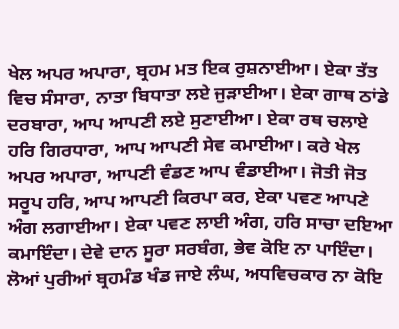ਖੇਲ ਅਪਰ ਅਪਾਰਾ, ਬ੍ਰਹਮ ਮਤ ਇਕ ਰੁਸ਼ਨਾਈਆ। ਏਕਾ ਤੱਤ ਵਿਚ ਸੰਸਾਰਾ, ਨਾਤਾ ਬਿਧਾਤਾ ਲਏ ਜੁੜਾਈਆ। ਏਕਾ ਗਾਥ ਠਾਂਡੇ ਦਰਬਾਰਾ, ਆਪ ਆਪਣੀ ਲਏ ਸੁਣਾਈਆ। ਏਕਾ ਰਥ ਚਲਾਏ ਹਰਿ ਗਿਰਧਾਰਾ, ਆਪ ਆਪਣੀ ਸੇਵ ਕਮਾਈਆ। ਕਰੇ ਖੇਲ ਅਪਰ ਅਪਾਰਾ, ਆਪਣੀ ਵੰਡਣ ਆਪ ਵੰਡਾਈਆ। ਜੋਤੀ ਜੋਤ ਸਰੂਪ ਹਰਿ, ਆਪ ਆਪਣੀ ਕਿਰਪਾ ਕਰ, ਏਕਾ ਪਵਣ ਆਪਣੇ ਅੰਗ ਲਗਾਈਆ। ਏਕਾ ਪਵਣ ਲਾਈ ਅੰਗ, ਹਰਿ ਸਾਚਾ ਦਇਆ ਕਮਾਇੰਦਾ। ਦੇਵੇ ਦਾਨ ਸੂਰਾ ਸਰਬੰਗ, ਭੇਵ ਕੋਇ ਨਾ ਪਾਇੰਦਾ। ਲੋਆਂ ਪੁਰੀਆਂ ਬ੍ਰਹਮੰਡ ਖੰਡ ਜਾਏ ਲੰਘ, ਅਧਵਿਚਕਾਰ ਨਾ ਕੋਇ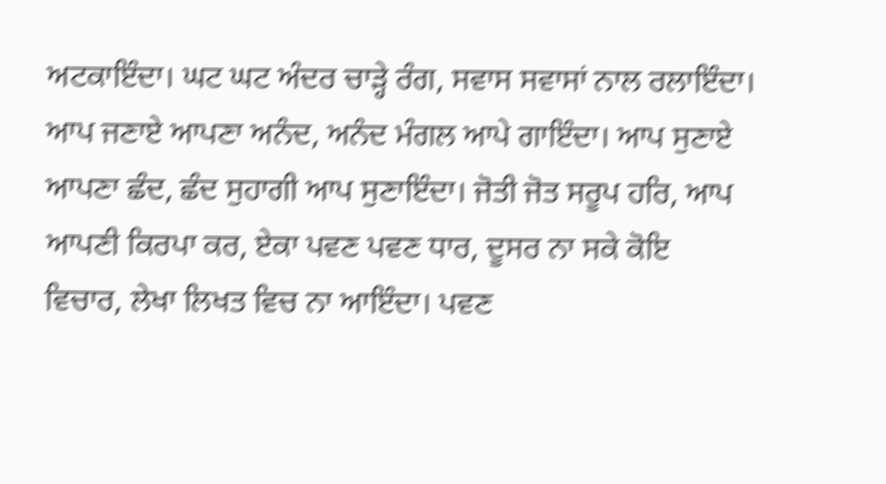ਅਟਕਾਇੰਦਾ। ਘਟ ਘਟ ਅੰਦਰ ਚਾੜ੍ਹੇ ਰੰਗ, ਸਵਾਸ ਸਵਾਸਾਂ ਨਾਲ ਰਲਾਇੰਦਾ। ਆਪ ਜਣਾਏ ਆਪਣਾ ਅਨੰਦ, ਅਨੰਦ ਮੰਗਲ ਆਪੇ ਗਾਇੰਦਾ। ਆਪ ਸੁਣਾਏ ਆਪਣਾ ਛੰਦ, ਛੰਦ ਸੁਹਾਗੀ ਆਪ ਸੁਣਾਇੰਦਾ। ਜੋਤੀ ਜੋਤ ਸਰੂਪ ਹਰਿ, ਆਪ ਆਪਣੀ ਕਿਰਪਾ ਕਰ, ਏਕਾ ਪਵਣ ਪਵਣ ਧਾਰ, ਦੂਸਰ ਨਾ ਸਕੇ ਕੋਇ ਵਿਚਾਰ, ਲੇਖਾ ਲਿਖਤ ਵਿਚ ਨਾ ਆਇੰਦਾ। ਪਵਣ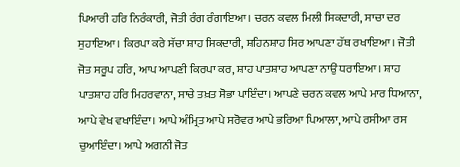ਪਿਆਰੀ ਹਰਿ ਨਿਰੰਕਾਰੀ, ਜੋਤੀ ਰੰਗ ਰੰਗਾਇਆ। ਚਰਨ ਕਵਲ ਮਿਲੀ ਸਿਕਦਾਰੀ, ਸਾਚਾ ਦਰ ਸੁਹਾਇਆ। ਕਿਰਪਾ ਕਰੇ ਸੱਚਾ ਸ਼ਾਹ ਸਿਕਦਾਰੀ, ਸ਼ਹਿਨਸ਼ਾਹ ਸਿਰ ਆਪਣਾ ਹੱਥ ਰਖਾਇਆ। ਜੋਤੀ ਜੋਤ ਸਰੂਪ ਹਰਿ, ਆਪ ਆਪਣੀ ਕਿਰਪਾ ਕਰ, ਸ਼ਾਹ ਪਾਤਸ਼ਾਹ ਆਪਣਾ ਨਾਉਂ ਧਰਾਇਆ। ਸ਼ਾਹ ਪਾਤਸ਼ਾਹ ਹਰਿ ਮਿਹਰਵਾਨਾ, ਸਾਚੇ ਤਖ਼ਤ ਸੋਭਾ ਪਾਇੰਦਾ। ਆਪਣੇ ਚਰਨ ਕਵਲ ਆਪੇ ਮਾਰ ਧਿਆਨਾ, ਆਪੇ ਵੇਖ ਵਖਾਇੰਦਾ। ਆਪੇ ਅੰਮ੍ਰਿਤ ਆਪੇ ਸਰੋਵਰ ਆਪੇ ਭਰਿਆ ਪਿਆਲਾ, ਆਪੇ ਰਸੀਆ ਰਸ ਚੁਆਇੰਦਾ। ਆਪੇ ਅਗਨੀ ਜੋਤ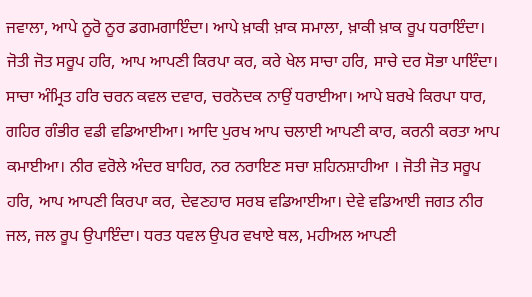ਜਵਾਲਾ, ਆਪੇ ਨੂਰੋ ਨੂਰ ਡਗਮਗਾਇੰਦਾ। ਆਪੇ ਖ਼ਾਕੀ ਖ਼ਾਕ ਸਮਾਲਾ, ਖ਼ਾਕੀ ਖ਼ਾਕ ਰੂਪ ਧਰਾਇੰਦਾ। ਜੋਤੀ ਜੋਤ ਸਰੂਪ ਹਰਿ, ਆਪ ਆਪਣੀ ਕਿਰਪਾ ਕਰ, ਕਰੇ ਖੇਲ ਸਾਚਾ ਹਰਿ, ਸਾਚੇ ਦਰ ਸੋਭਾ ਪਾਇੰਦਾ। ਸਾਚਾ ਅੰਮ੍ਰਿਤ ਹਰਿ ਚਰਨ ਕਵਲ ਦਵਾਰ, ਚਰਨੋਦਕ ਨਾਉਂ ਧਰਾਈਆ। ਆਪੇ ਬਰਖੇ ਕਿਰਪਾ ਧਾਰ, ਗਹਿਰ ਗੰਭੀਰ ਵਡੀ ਵਡਿਆਈਆ। ਆਦਿ ਪੁਰਖ ਆਪ ਚਲਾਈ ਆਪਣੀ ਕਾਰ, ਕਰਨੀ ਕਰਤਾ ਆਪ ਕਮਾਈਆ। ਨੀਰ ਵਰੋਲੇ ਅੰਦਰ ਬਾਹਿਰ, ਨਰ ਨਰਾਇਣ ਸਚਾ ਸ਼ਹਿਨਸ਼ਾਹੀਆ । ਜੋਤੀ ਜੋਤ ਸਰੂਪ ਹਰਿ, ਆਪ ਆਪਣੀ ਕਿਰਪਾ ਕਰ, ਦੇਵਣਹਾਰ ਸਰਬ ਵਡਿਆਈਆ। ਦੇਵੇ ਵਡਿਆਈ ਜਗਤ ਨੀਰ ਜਲ, ਜਲ ਰੂਪ ਉਪਾਇੰਦਾ। ਧਰਤ ਧਵਲ ਉਪਰ ਵਖਾਏ ਥਲ, ਮਹੀਅਲ ਆਪਣੀ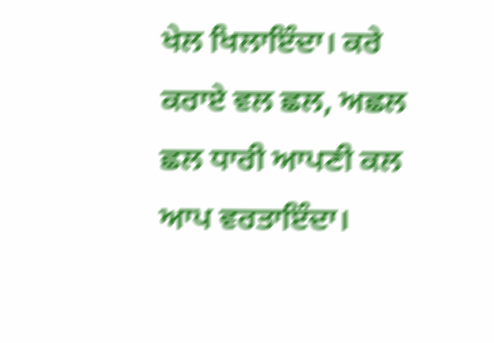ਖੇਲ ਖਿਲਾਇੰਦਾ। ਕਰੇ ਕਰਾਏ ਵਲ ਛਲ, ਅਛਲ ਛਲ ਧਾਰੀ ਆਪਣੀ ਕਲ ਆਪ ਵਰਤਾਇੰਦਾ।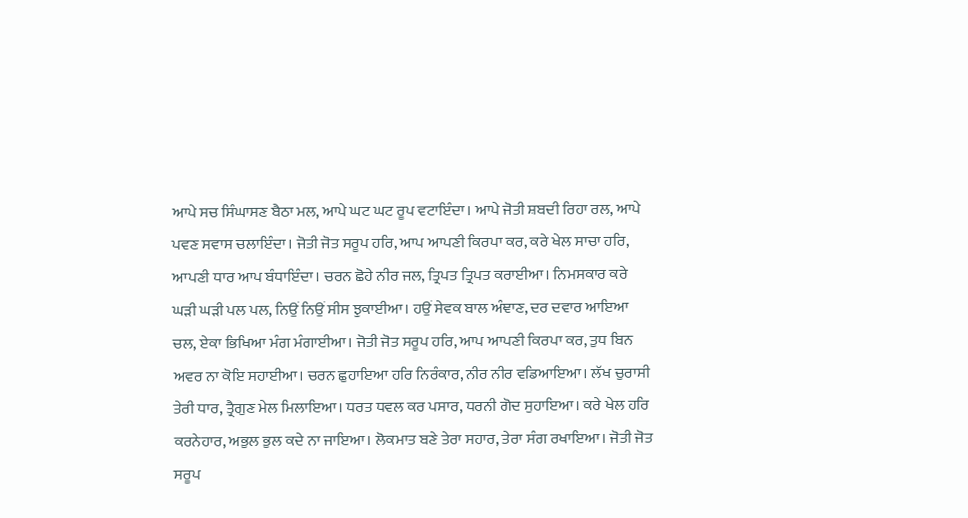ਆਪੇ ਸਚ ਸਿੰਘਾਸਣ ਬੈਠਾ ਮਲ, ਆਪੇ ਘਟ ਘਟ ਰੂਪ ਵਟਾਇੰਦਾ। ਆਪੇ ਜੋਤੀ ਸ਼ਬਦੀ ਰਿਹਾ ਰਲ, ਆਪੇ ਪਵਣ ਸਵਾਸ ਚਲਾਇੰਦਾ। ਜੋਤੀ ਜੋਤ ਸਰੂਪ ਹਰਿ, ਆਪ ਆਪਣੀ ਕਿਰਪਾ ਕਰ, ਕਰੇ ਖੇਲ ਸਾਚਾ ਹਰਿ, ਆਪਣੀ ਧਾਰ ਆਪ ਬੰਧਾਇੰਦਾ। ਚਰਨ ਛੋਹੇ ਨੀਰ ਜਲ, ਤ੍ਰਿਪਤ ਤ੍ਰਿਪਤ ਕਰਾਈਆ। ਨਿਮਸਕਾਰ ਕਰੇ ਘੜੀ ਘੜੀ ਪਲ ਪਲ, ਨਿਉਂ ਨਿਉਂ ਸੀਸ ਝੁਕਾਈਆ। ਹਉਂ ਸੇਵਕ ਬਾਲ ਅੰਞਾਣ, ਦਰ ਦਵਾਰ ਆਇਆ ਚਲ, ਏਕਾ ਭਿਖਿਆ ਮੰਗ ਮੰਗਾਈਆ। ਜੋਤੀ ਜੋਤ ਸਰੂਪ ਹਰਿ, ਆਪ ਆਪਣੀ ਕਿਰਪਾ ਕਰ, ਤੁਧ ਬਿਨ ਅਵਰ ਨਾ ਕੋਇ ਸਹਾਈਆ। ਚਰਨ ਛੁਹਾਇਆ ਹਰਿ ਨਿਰੰਕਾਰ, ਨੀਰ ਨੀਰ ਵਡਿਆਇਆ। ਲੱਖ ਚੁਰਾਸੀ ਤੇਰੀ ਧਾਰ, ਤ੍ਰੈਗੁਣ ਮੇਲ ਮਿਲਾਇਆ। ਧਰਤ ਧਵਲ ਕਰ ਪਸਾਰ, ਧਰਨੀ ਗੋਦ ਸੁਹਾਇਆ। ਕਰੇ ਖੇਲ ਹਰਿ ਕਰਨੇਹਾਰ, ਅਭੁਲ ਭੁਲ ਕਦੇ ਨਾ ਜਾਇਆ। ਲੋਕਮਾਤ ਬਣੇ ਤੇਰਾ ਸਹਾਰ, ਤੇਰਾ ਸੰਗ ਰਖਾਇਆ। ਜੋਤੀ ਜੋਤ ਸਰੂਪ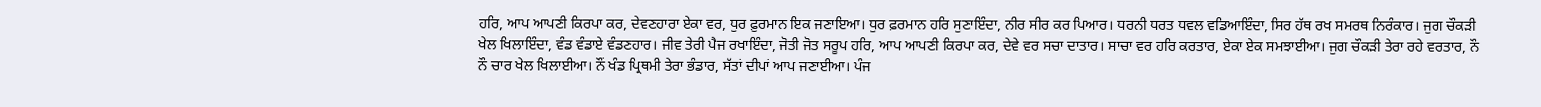ਹਰਿ, ਆਪ ਆਪਣੀ ਕਿਰਪਾ ਕਰ, ਦੇਵਣਹਾਰਾ ਏਕਾ ਵਰ, ਧੁਰ ਫ਼ੁਰਮਾਨ ਇਕ ਜਣਾਇਆ। ਧੁਰ ਫ਼ਰਮਾਨ ਹਰਿ ਸੁਣਾਇੰਦਾ, ਨੀਰ ਸੀਰ ਕਰ ਪਿਆਰ। ਧਰਨੀ ਧਰਤ ਧਵਲ ਵਡਿਆਇੰਦਾ, ਸਿਰ ਹੱਥ ਰਖ ਸਮਰਥ ਨਿਰੰਕਾਰ। ਜੁਗ ਚੌਕੜੀ ਖੇਲ ਖਿਲਾਇੰਦਾ, ਵੰਡ ਵੰਡਾਏ ਵੰਡਣਹਾਰ। ਜੀਵ ਤੇਰੀ ਪੈਜ ਰਖਾਇੰਦਾ, ਜੋਤੀ ਜੋਤ ਸਰੂਪ ਹਰਿ, ਆਪ ਆਪਣੀ ਕਿਰਪਾ ਕਰ, ਦੇਵੇ ਵਰ ਸਚਾ ਦਾਤਾਰ। ਸਾਚਾ ਵਰ ਹਰਿ ਕਰਤਾਰ, ਏਕਾ ਏਕ ਸਮਝਾਈਆ। ਜੁਗ ਚੌਕੜੀ ਤੇਰਾ ਰਹੇ ਵਰਤਾਰ, ਨੌ ਨੌ ਚਾਰ ਖੇਲ ਖਿਲਾਈਆ। ਨੌਂ ਖੰਡ ਪ੍ਰਿਥਮੀ ਤੇਰਾ ਭੰਡਾਰ, ਸੱਤਾਂ ਦੀਪਾਂ ਆਪ ਜਣਾਈਆ। ਪੰਜ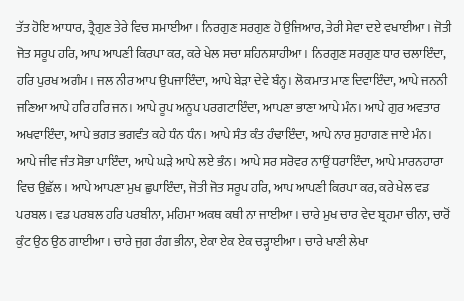ਤੱਤ ਹੋਇ ਆਧਾਰ, ਤ੍ਰੈਗੁਣ ਤੇਰੇ ਵਿਚ ਸਮਾਈਆ। ਨਿਰਗੁਣ ਸਰਗੁਣ ਹੋ ਉਜਿਆਰ, ਤੇਰੀ ਸੇਵਾ ਦਏ ਵਖਾਈਆ। ਜੋਤੀ ਜੋਤ ਸਰੂਪ ਹਰਿ, ਆਪ ਆਪਣੀ ਕਿਰਪਾ ਕਰ, ਕਰੇ ਖੇਲ ਸਚਾ ਸ਼ਹਿਨਸ਼ਾਹੀਆ। ਨਿਰਗੁਣ ਸਰਗੁਣ ਧਾਰ ਚਲਾਇੰਦਾ, ਹਰਿ ਪੁਰਖ ਅਗੰਮ। ਜਲ ਨੀਰ ਆਪ ਉਪਜਾਇੰਦਾ, ਆਪੇ ਬੇੜਾ ਦੇਵੇ ਬੰਨ੍ਹ। ਲੋਕਮਾਤ ਮਾਣ ਦਿਵਾਇੰਦਾ, ਆਪੇ ਜਨਨੀ ਜਣਿਆ ਆਪੇ ਹਰਿ ਹਰਿ ਜਨ। ਆਪੇ ਰੂਪ ਅਨੂਪ ਪਰਗਟਾਇੰਦਾ, ਆਪਣਾ ਭਾਣਾ ਆਪੇ ਮੰਨ। ਆਪੇ ਗੁਰ ਅਵਤਾਰ ਅਖਵਾਇੰਦਾ, ਆਪੇ ਭਗਤ ਭਗਵੰਤ ਕਹੇ ਧੰਨ ਧੰਨ। ਆਪੇ ਸੰਤ ਕੰਤ ਹੰਢਾਇੰਦਾ, ਆਪੇ ਨਾਰ ਸੁਹਾਗਣ ਜਾਏ ਮੰਨ। ਆਪੇ ਜੀਵ ਜੰਤ ਸੋਭਾ ਪਾਇੰਦਾ, ਆਪੇ ਘੜੇ ਆਪੇ ਲਏ ਭੰਨ। ਆਪੇ ਸਰ ਸਰੋਵਰ ਨਾਉਂ ਧਰਾਇੰਦਾ, ਆਪੇ ਮਾਰਨਹਾਰਾ ਵਿਚ ਉਛੱਲ। ਆਪੇ ਆਪਣਾ ਮੁਖ ਛੁਪਾਇੰਦਾ, ਜੋਤੀ ਜੋਤ ਸਰੂਪ ਹਰਿ, ਆਪ ਆਪਣੀ ਕਿਰਪਾ ਕਰ, ਕਰੇ ਖੇਲ ਵਡ ਪਰਬਲ। ਵਡ ਪਰਬਲ ਹਰਿ ਪਰਬੀਨਾ, ਮਹਿਮਾ ਅਕਥ ਕਥੀ ਨਾ ਜਾਈਆ। ਚਾਰੇ ਮੁਖ ਚਾਰ ਵੇਦ ਬ੍ਰਹਮਾ ਚੀਨਾ, ਚਾਰੋਂ ਕੁੰਟ ਉਠ ਉਠ ਗਾਈਆ। ਚਾਰੇ ਜੁਗ ਰੰਗ ਭੀਨਾ, ਏਕਾ ਏਕ ਏਕ ਚੜ੍ਹਾਈਆ। ਚਾਰੇ ਖਾਣੀ ਲੇਖਾ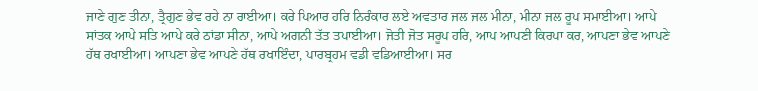ਜਾਣੇ ਗੁਣ ਤੀਨਾ, ਤ੍ਰੈਗੁਣ ਭੇਵ ਰਹੇ ਨਾ ਰਾਈਆ। ਕਰੇ ਪਿਆਰ ਹਰਿ ਨਿਰੰਕਾਰ ਲਏ ਅਵਤਾਰ ਜਲ ਜਲ ਮੀਨਾ, ਮੀਨਾ ਜਲ ਰੂਪ ਸਮਾਈਆ। ਆਪੇ ਸਾਂਤਕ ਆਪੇ ਸਤਿ ਆਪੇ ਕਰੇ ਠਾਂਡਾ ਸੀਨਾ, ਆਪੇ ਅਗਨੀ ਤੱਤ ਤਪਾਈਆ। ਜੋਤੀ ਜੋਤ ਸਰੂਪ ਹਰਿ, ਆਪ ਆਪਣੀ ਕਿਰਪਾ ਕਰ, ਆਪਣਾ ਭੇਵ ਆਪਣੇ ਹੱਥ ਰਖਾਈਆ। ਆਪਣਾ ਭੇਵ ਆਪਣੇ ਹੱਥ ਰਖਾਇੰਦਾ, ਪਾਰਬ੍ਰਹਮ ਵਡੀ ਵਡਿਆਈਆ। ਸਰ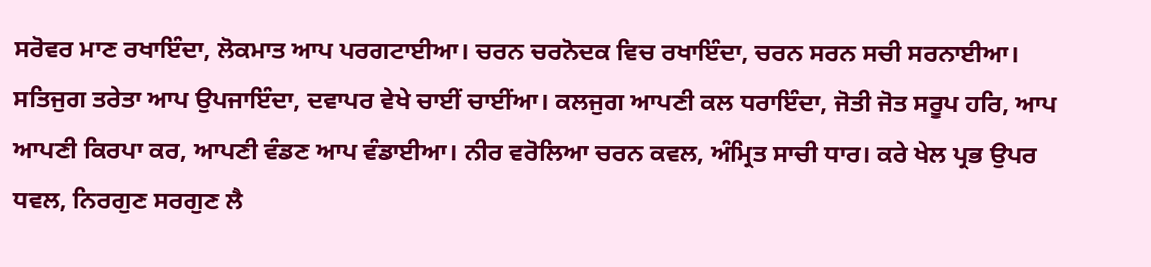ਸਰੋਵਰ ਮਾਣ ਰਖਾਇੰਦਾ, ਲੋਕਮਾਤ ਆਪ ਪਰਗਟਾਈਆ। ਚਰਨ ਚਰਨੋਦਕ ਵਿਚ ਰਖਾਇੰਦਾ, ਚਰਨ ਸਰਨ ਸਚੀ ਸਰਨਾਈਆ। ਸਤਿਜੁਗ ਤਰੇਤਾ ਆਪ ਉਪਜਾਇੰਦਾ, ਦਵਾਪਰ ਵੇਖੇ ਚਾਈਂ ਚਾਈਂਆ। ਕਲਜੁਗ ਆਪਣੀ ਕਲ ਧਰਾਇੰਦਾ, ਜੋਤੀ ਜੋਤ ਸਰੂਪ ਹਰਿ, ਆਪ ਆਪਣੀ ਕਿਰਪਾ ਕਰ, ਆਪਣੀ ਵੰਡਣ ਆਪ ਵੰਡਾਈਆ। ਨੀਰ ਵਰੋਲਿਆ ਚਰਨ ਕਵਲ, ਅੰਮ੍ਰਿਤ ਸਾਚੀ ਧਾਰ। ਕਰੇ ਖੇਲ ਪ੍ਰਭ ਉਪਰ ਧਵਲ, ਨਿਰਗੁਣ ਸਰਗੁਣ ਲੈ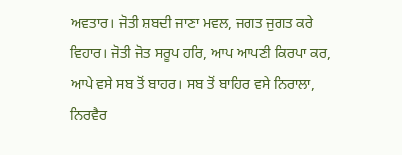ਅਵਤਾਰ। ਜੋਤੀ ਸ਼ਬਦੀ ਜਾਣਾ ਮਵਲ, ਜਗਤ ਜੁਗਤ ਕਰੇ ਵਿਹਾਰ। ਜੋਤੀ ਜੋਤ ਸਰੂਪ ਹਰਿ, ਆਪ ਆਪਣੀ ਕਿਰਪਾ ਕਰ, ਆਪੇ ਵਸੇ ਸਬ ਤੋਂ ਬਾਹਰ। ਸਬ ਤੋਂ ਬਾਹਿਰ ਵਸੇ ਨਿਰਾਲਾ, ਨਿਰਵੈਰ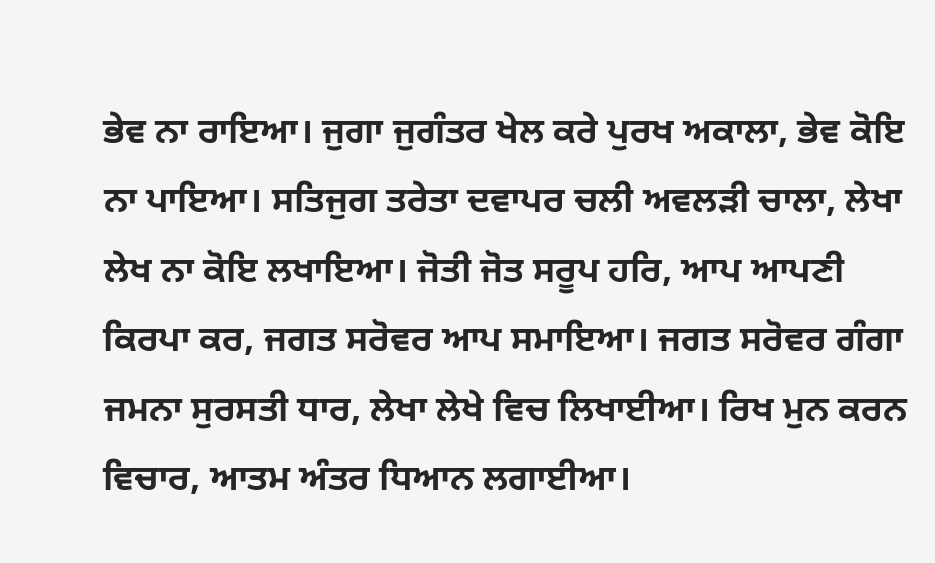ਭੇਵ ਨਾ ਰਾਇਆ। ਜੁਗਾ ਜੁਗੰਤਰ ਖੇਲ ਕਰੇ ਪੁਰਖ ਅਕਾਲਾ, ਭੇਵ ਕੋਇ ਨਾ ਪਾਇਆ। ਸਤਿਜੁਗ ਤਰੇਤਾ ਦਵਾਪਰ ਚਲੀ ਅਵਲੜੀ ਚਾਲਾ, ਲੇਖਾ ਲੇਖ ਨਾ ਕੋਇ ਲਖਾਇਆ। ਜੋਤੀ ਜੋਤ ਸਰੂਪ ਹਰਿ, ਆਪ ਆਪਣੀ ਕਿਰਪਾ ਕਰ, ਜਗਤ ਸਰੋਵਰ ਆਪ ਸਮਾਇਆ। ਜਗਤ ਸਰੋਵਰ ਗੰਗਾ ਜਮਨਾ ਸੁਰਸਤੀ ਧਾਰ, ਲੇਖਾ ਲੇਖੇ ਵਿਚ ਲਿਖਾਈਆ। ਰਿਖ ਮੁਨ ਕਰਨ ਵਿਚਾਰ, ਆਤਮ ਅੰਤਰ ਧਿਆਨ ਲਗਾਈਆ।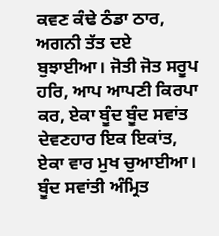ਕਵਣ ਕੰਢੇ ਠੰਡਾ ਠਾਰ, ਅਗਨੀ ਤੱਤ ਦਏ ਬੁਝਾਈਆ। ਜੋਤੀ ਜੋਤ ਸਰੂਪ ਹਰਿ, ਆਪ ਆਪਣੀ ਕਿਰਪਾ ਕਰ, ਏਕਾ ਬੂੰਦ ਬੂੰਦ ਸਵਾਂਤ ਦੇਵਣਹਾਰ ਇਕ ਇਕਾਂਤ, ਏਕਾ ਵਾਰ ਮੁਖ ਚੁਆਈਆ। ਬੂੰਦ ਸਵਾਂਤੀ ਅੰਮ੍ਰਿਤ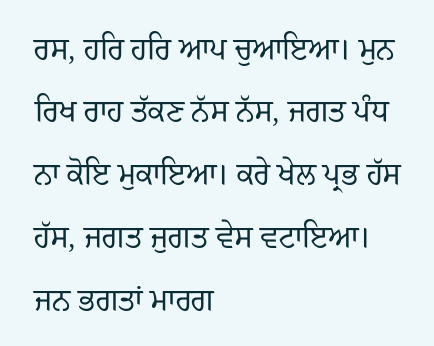ਰਸ, ਹਰਿ ਹਰਿ ਆਪ ਚੁਆਇਆ। ਮੁਨ ਰਿਖ ਰਾਹ ਤੱਕਣ ਨੱਸ ਨੱਸ, ਜਗਤ ਪੰਧ ਨਾ ਕੋਇ ਮੁਕਾਇਆ। ਕਰੇ ਖੇਲ ਪ੍ਰਭ ਹੱਸ ਹੱਸ, ਜਗਤ ਜੁਗਤ ਵੇਸ ਵਟਾਇਆ। ਜਨ ਭਗਤਾਂ ਮਾਰਗ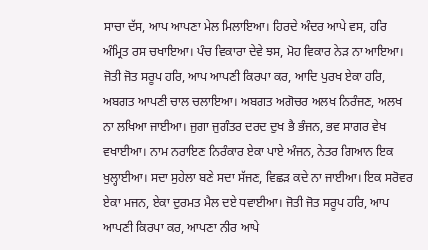ਸਾਚਾ ਦੱਸ, ਆਪ ਆਪਣਾ ਮੇਲ ਮਿਲਾਇਆ। ਹਿਰਦੇ ਅੰਦਰ ਆਪੇ ਵਸ, ਹਰਿ ਅੰਮ੍ਰਿਤ ਰਸ ਚਖਾਇਆ। ਪੰਚ ਵਿਕਾਰਾ ਦੇਵੇ ਝਸ, ਮੋਹ ਵਿਕਾਰ ਨੇੜ ਨਾ ਆਇਆ। ਜੋਤੀ ਜੋਤ ਸਰੂਪ ਹਰਿ, ਆਪ ਆਪਣੀ ਕਿਰਪਾ ਕਰ, ਆਦਿ ਪੁਰਖ ਏਕਾ ਹਰਿ, ਅਬਗਤ ਆਪਣੀ ਚਾਲ ਚਲਾਇਆ। ਅਬਗਤ ਅਗੋਚਰ ਅਲਖ ਨਿਰੰਜਣ, ਅਲਖ ਨਾ ਲਖਿਆ ਜਾਈਆ। ਜੁਗਾ ਜੁਗੰਤਰ ਦਰਦ ਦੁਖ ਭੈ ਭੰਜਨ, ਭਵ ਸਾਗਰ ਵੇਖ ਵਖਾਈਆ। ਨਾਮ ਨਰਾਇਣ ਨਿਰੰਕਾਰ ਏਕਾ ਪਾਏ ਅੰਜਨ, ਨੇਤਰ ਗਿਆਨ ਇਕ ਖੁਲ੍ਹਾਈਆ। ਸਦਾ ਸੁਹੇਲਾ ਬਣੇ ਸਦਾ ਸੱਜਣ, ਵਿਛੜ ਕਦੇ ਨਾ ਜਾਈਆ। ਇਕ ਸਰੋਵਰ ਏਕਾ ਮਜਨ, ਏਕਾ ਦੁਰਮਤ ਮੈਲ ਦਏ ਧਵਾਈਆ। ਜੋਤੀ ਜੋਤ ਸਰੂਪ ਹਰਿ, ਆਪ ਆਪਣੀ ਕਿਰਪਾ ਕਰ, ਆਪਣਾ ਨੀਰ ਆਪੇ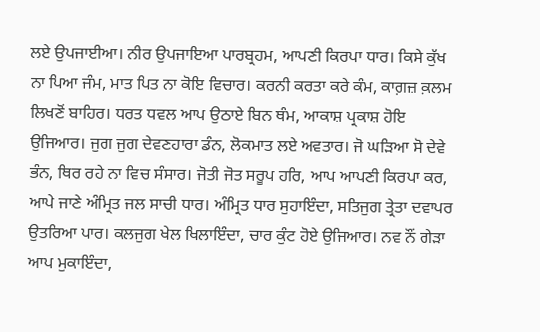ਲਏ ਉਪਜਾਈਆ। ਨੀਰ ਉਪਜਾਇਆ ਪਾਰਬ੍ਰਹਮ, ਆਪਣੀ ਕਿਰਪਾ ਧਾਰ। ਕਿਸੇ ਕੁੱਖ ਨਾ ਪਿਆ ਜੰਮ, ਮਾਤ ਪਿਤ ਨਾ ਕੋਇ ਵਿਚਾਰ। ਕਰਨੀ ਕਰਤਾ ਕਰੇ ਕੰਮ, ਕਾਗ਼ਜ਼ ਕ਼ਲਮ ਲਿਖਣੋਂ ਬਾਹਿਰ। ਧਰਤ ਧਵਲ ਆਪ ਉਠਾਏ ਬਿਨ ਥੰਮ, ਆਕਾਸ਼ ਪ੍ਰਕਾਸ਼ ਹੋਇ ਉਜਿਆਰ। ਜੁਗ ਜੁਗ ਦੇਵਣਹਾਰਾ ਡੰਨ, ਲੋਕਮਾਤ ਲਏ ਅਵਤਾਰ। ਜੋ ਘੜਿਆ ਸੋ ਦੇਵੇ ਭੰਨ, ਥਿਰ ਰਹੇ ਨਾ ਵਿਚ ਸੰਸਾਰ। ਜੋਤੀ ਜੋਤ ਸਰੂਪ ਹਰਿ, ਆਪ ਆਪਣੀ ਕਿਰਪਾ ਕਰ, ਆਪੇ ਜਾਣੇ ਅੰਮ੍ਰਿਤ ਜਲ ਸਾਚੀ ਧਾਰ। ਅੰਮ੍ਰਿਤ ਧਾਰ ਸੁਹਾਇੰਦਾ, ਸਤਿਜੁਗ ਤ੍ਰੇਤਾ ਦਵਾਪਰ ਉਤਰਿਆ ਪਾਰ। ਕਲਜੁਗ ਖੇਲ ਖਿਲਾਇੰਦਾ, ਚਾਰ ਕੁੰਟ ਹੋਏ ਉਜਿਆਰ। ਨਵ ਨੌਂ ਗੇੜਾ ਆਪ ਮੁਕਾਇੰਦਾ,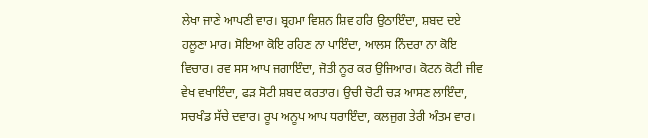ਲੇਖਾ ਜਾਣੇ ਆਪਣੀ ਵਾਰ। ਬ੍ਰਹਮਾ ਵਿਸ਼ਨ ਸ਼ਿਵ ਹਰਿ ਉਠਾਇੰਦਾ, ਸ਼ਬਦ ਦਏ ਹਲੂਣਾ ਮਾਰ। ਸੋਇਆ ਕੋਇ ਰਹਿਣ ਨਾ ਪਾਇੰਦਾ, ਆਲਸ ਨਿੰਦਰਾ ਨਾ ਕੋਇ ਵਿਚਾਰ। ਰਵ ਸਸ ਆਪ ਜਗਾਇੰਦਾ, ਜੋਤੀ ਨੂਰ ਕਰ ਉਜਿਆਰ। ਕੋਟਨ ਕੋਟੀ ਜੀਵ ਵੇਖ ਵਖਾਇੰਦਾ, ਫੜ ਸੋਟੀ ਸ਼ਬਦ ਕਰਤਾਰ। ਉਚੀ ਚੋਟੀ ਚੜ ਆਸਣ ਲਾਇੰਦਾ, ਸਚਖੰਡ ਸੱਚੇ ਦਵਾਰ। ਰੂਪ ਅਨੂਪ ਆਪ ਧਰਾਇੰਦਾ, ਕਲਜੁਗ ਤੇਰੀ ਅੰਤਮ ਵਾਰ।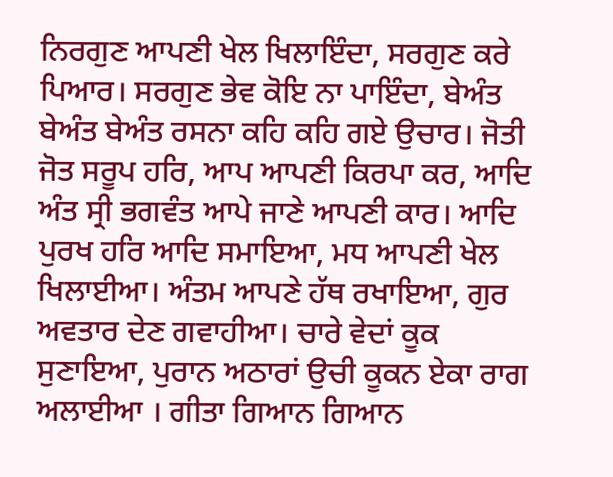ਨਿਰਗੁਣ ਆਪਣੀ ਖੇਲ ਖਿਲਾਇੰਦਾ, ਸਰਗੁਣ ਕਰੇ ਪਿਆਰ। ਸਰਗੁਣ ਭੇਵ ਕੋਇ ਨਾ ਪਾਇੰਦਾ, ਬੇਅੰਤ ਬੇਅੰਤ ਬੇਅੰਤ ਰਸਨਾ ਕਹਿ ਕਹਿ ਗਏ ਉਚਾਰ। ਜੋਤੀ ਜੋਤ ਸਰੂਪ ਹਰਿ, ਆਪ ਆਪਣੀ ਕਿਰਪਾ ਕਰ, ਆਦਿ ਅੰਤ ਸ੍ਰੀ ਭਗਵੰਤ ਆਪੇ ਜਾਣੇ ਆਪਣੀ ਕਾਰ। ਆਦਿ ਪੁਰਖ ਹਰਿ ਆਦਿ ਸਮਾਇਆ, ਮਧ ਆਪਣੀ ਖੇਲ ਖਿਲਾਈਆ। ਅੰਤਮ ਆਪਣੇ ਹੱਥ ਰਖਾਇਆ, ਗੁਰ ਅਵਤਾਰ ਦੇਣ ਗਵਾਹੀਆ। ਚਾਰੇ ਵੇਦਾਂ ਕੂਕ ਸੁਣਾਇਆ, ਪੁਰਾਨ ਅਠਾਰਾਂ ਉਚੀ ਕੂਕਨ ਏਕਾ ਰਾਗ ਅਲਾਈਆ । ਗੀਤਾ ਗਿਆਨ ਗਿਆਨ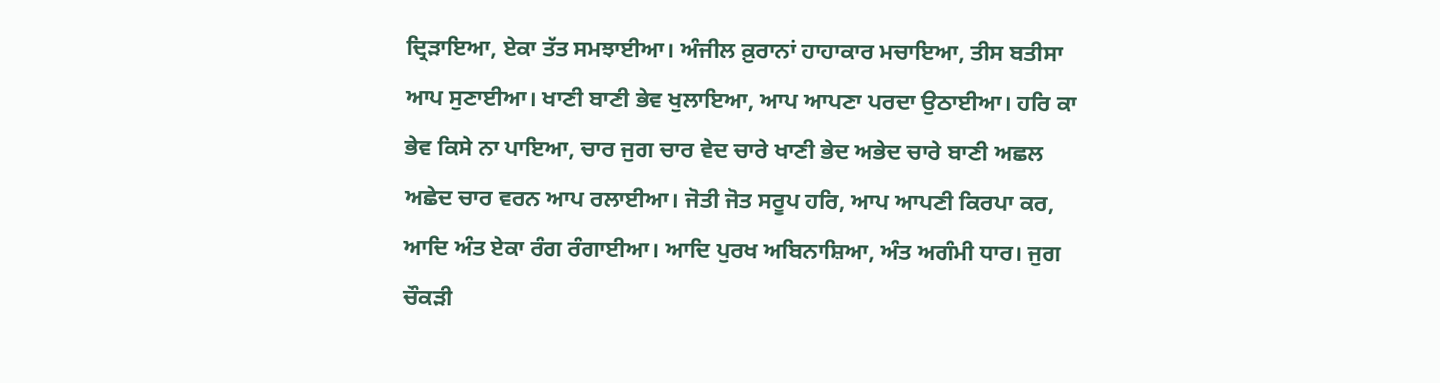ਦ੍ਰਿੜਾਇਆ, ਏਕਾ ਤੱਤ ਸਮਝਾਈਆ। ਅੰਜੀਲ ਕ਼ੁਰਾਨਾਂ ਹਾਹਾਕਾਰ ਮਚਾਇਆ, ਤੀਸ ਬਤੀਸਾ ਆਪ ਸੁਣਾਈਆ। ਖਾਣੀ ਬਾਣੀ ਭੇਵ ਖੁਲਾਇਆ, ਆਪ ਆਪਣਾ ਪਰਦਾ ਉਠਾਈਆ। ਹਰਿ ਕਾ ਭੇਵ ਕਿਸੇ ਨਾ ਪਾਇਆ, ਚਾਰ ਜੁਗ ਚਾਰ ਵੇਦ ਚਾਰੇ ਖਾਣੀ ਭੇਦ ਅਭੇਦ ਚਾਰੇ ਬਾਣੀ ਅਛਲ ਅਛੇਦ ਚਾਰ ਵਰਨ ਆਪ ਰਲਾਈਆ। ਜੋਤੀ ਜੋਤ ਸਰੂਪ ਹਰਿ, ਆਪ ਆਪਣੀ ਕਿਰਪਾ ਕਰ, ਆਦਿ ਅੰਤ ਏਕਾ ਰੰਗ ਰੰਗਾਈਆ। ਆਦਿ ਪੁਰਖ ਅਬਿਨਾਸ਼ਿਆ, ਅੰਤ ਅਗੰਮੀ ਧਾਰ। ਜੁਗ ਚੌਕੜੀ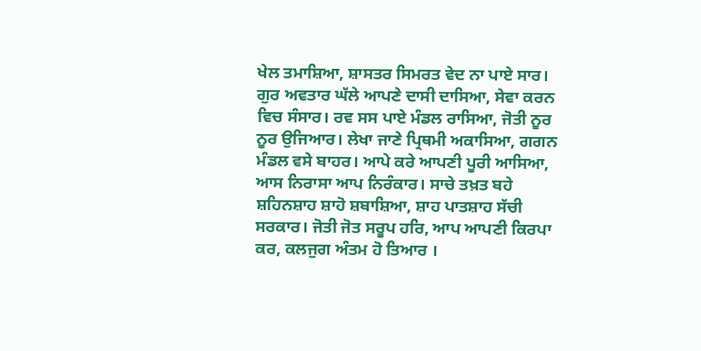ਖੇਲ ਤਮਾਸ਼ਿਆ, ਸ਼ਾਸਤਰ ਸਿਮਰਤ ਵੇਦ ਨਾ ਪਾਏ ਸਾਰ। ਗੁਰ ਅਵਤਾਰ ਘੱਲੇ ਆਪਣੇ ਦਾਸੀ ਦਾਸਿਆ, ਸੇਵਾ ਕਰਨ ਵਿਚ ਸੰਸਾਰ। ਰਵ ਸਸ ਪਾਏ ਮੰਡਲ ਰਾਸਿਆ, ਜੋਤੀ ਨੂਰ ਨੂਰ ਉਜਿਆਰ। ਲੇਖਾ ਜਾਣੇ ਪ੍ਰਿਥਮੀ ਅਕਾਸਿਆ, ਗਗਨ ਮੰਡਲ ਵਸੇ ਬਾਹਰ। ਆਪੇ ਕਰੇ ਆਪਣੀ ਪੂਰੀ ਆਸਿਆ, ਆਸ ਨਿਰਾਸਾ ਆਪ ਨਿਰੰਕਾਰ। ਸਾਚੇ ਤਖ਼ਤ ਬਹੇ ਸ਼ਹਿਨਸ਼ਾਹ ਸ਼ਾਹੋ ਸ਼ਬਾਸ਼ਿਆ, ਸ਼ਾਹ ਪਾਤਸ਼ਾਹ ਸੱਚੀ ਸਰਕਾਰ। ਜੋਤੀ ਜੋਤ ਸਰੂਪ ਹਰਿ, ਆਪ ਆਪਣੀ ਕਿਰਪਾ ਕਰ, ਕਲਜੁਗ ਅੰਤਮ ਹੋ ਤਿਆਰ ।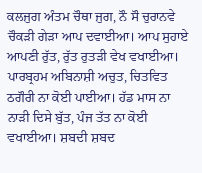ਕਲਜੁਗ ਅੰਤਮ ਚੌਥਾ ਜੁਗ, ਨੌ ਸੌ ਚੁਰਾਨਵੇ ਚੌਕੜੀ ਗੇੜਾ ਆਪ ਦਵਾਈਆ। ਆਪ ਸੁਹਾਏ ਆਪਣੀ ਰੁੱਤ, ਰੁੱਤ ਰੁਤੜੀ ਵੇਖ ਵਖਾਈਆ। ਪਾਰਬ੍ਰਹਮ ਅਬਿਨਾਸ਼ੀ ਅਚੁਤ, ਚਿਤਵਿਤ ਠਗੌਰੀ ਨਾ ਕੋਈ ਪਾਈਆ। ਹੱਡ ਮਾਸ ਨਾ ਨਾੜੀ ਦਿਸੇ ਬੁੱਤ, ਪੰਜ ਤੱਤ ਨਾ ਕੋਈ ਵਖਾਈਆ। ਸ਼ਬਦੀ ਸ਼ਬਦ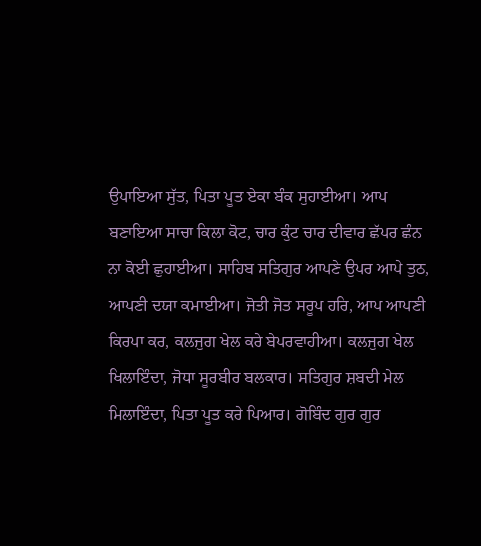ਉਪਾਇਆ ਸੁੱਤ, ਪਿਤਾ ਪੂਤ ਏਕਾ ਬੰਕ ਸੁਹਾਈਆ। ਆਪ ਬਣਾਇਆ ਸਾਚਾ ਕਿਲਾ ਕੋਟ, ਚਾਰ ਕੁੰਟ ਚਾਰ ਦੀਵਾਰ ਛੱਪਰ ਛੰਨ ਨਾ ਕੋਈ ਛੁਹਾਈਆ। ਸਾਹਿਬ ਸਤਿਗੁਰ ਆਪਣੇ ਉਪਰ ਆਪੇ ਤੁਠ, ਆਪਣੀ ਦਯਾ ਕਮਾਈਆ। ਜੋਤੀ ਜੋਤ ਸਰੂਪ ਹਰਿ, ਆਪ ਆਪਣੀ ਕਿਰਪਾ ਕਰ, ਕਲਜੁਗ ਖੇਲ ਕਰੇ ਬੇਪਰਵਾਹੀਆ। ਕਲਜੁਗ ਖੇਲ ਖਿਲਾਇੰਦਾ, ਜੋਧਾ ਸੂਰਬੀਰ ਬਲਕਾਰ। ਸਤਿਗੁਰ ਸ਼ਬਦੀ ਮੇਲ ਮਿਲਾਇੰਦਾ, ਪਿਤਾ ਪੂਤ ਕਰੇ ਪਿਆਰ। ਗੋਬਿੰਦ ਗੁਰ ਗੁਰ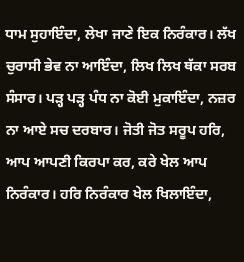ਧਾਮ ਸੁਹਾਇੰਦਾ, ਲੇਖਾ ਜਾਣੇ ਇਕ ਨਿਰੰਕਾਰ। ਲੱਖ ਚੁਰਾਸੀ ਭੇਵ ਨਾ ਆਇੰਦਾ, ਲਿਖ ਲਿਖ ਥੱਕਾ ਸਰਬ ਸੰਸਾਰ। ਪੜ੍ਹ ਪੜ੍ਹ ਪੰਧ ਨਾ ਕੋਈ ਮੁਕਾਇੰਦਾ, ਨਜ਼ਰ ਨਾ ਆਏ ਸਚ ਦਰਬਾਰ। ਜੋਤੀ ਜੋਤ ਸਰੂਪ ਹਰਿ, ਆਪ ਆਪਣੀ ਕਿਰਪਾ ਕਰ, ਕਰੇ ਖੇਲ ਆਪ ਨਿਰੰਕਾਰ। ਹਰਿ ਨਿਰੰਕਾਰ ਖੇਲ ਖਿਲਾਇੰਦਾ,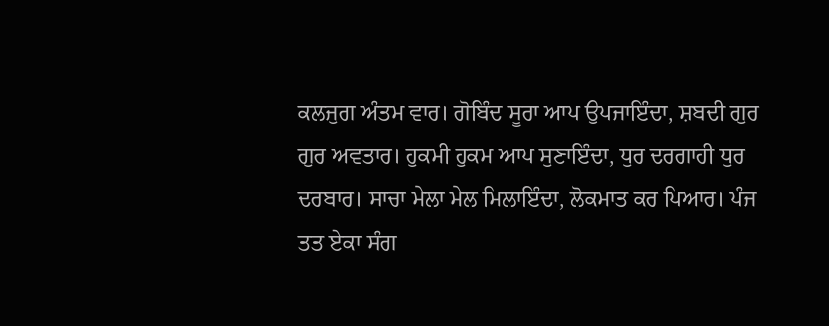ਕਲਜੁਗ ਅੰਤਮ ਵਾਰ। ਗੋਬਿੰਦ ਸੂਰਾ ਆਪ ਉਪਜਾਇੰਦਾ, ਸ਼ਬਦੀ ਗੁਰ ਗੁਰ ਅਵਤਾਰ। ਹੁਕਮੀ ਹੁਕਮ ਆਪ ਸੁਣਾਇੰਦਾ, ਧੁਰ ਦਰਗਾਹੀ ਧੁਰ ਦਰਬਾਰ। ਸਾਚਾ ਮੇਲਾ ਮੇਲ ਮਿਲਾਇੰਦਾ, ਲੋਕਮਾਤ ਕਰ ਪਿਆਰ। ਪੰਜ ਤਤ ਏਕਾ ਸੰਗ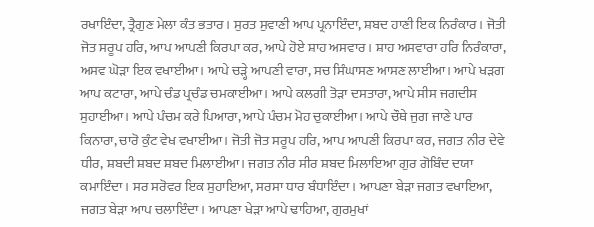ਰਖਾਇੰਦਾ, ਤ੍ਰੈਗੁਣ ਮੇਲਾ ਕੰਤ ਭਤਾਰ। ਸੁਰਤ ਸੁਵਾਣੀ ਆਪ ਪ੍ਰਨਾਇੰਦਾ, ਸ਼ਬਦ ਹਾਣੀ ਇਕ ਨਿਰੰਕਾਰ। ਜੋਤੀ ਜੋਤ ਸਰੂਪ ਹਰਿ, ਆਪ ਆਪਣੀ ਕਿਰਪਾ ਕਰ, ਆਪੇ ਹੋਏ ਸ਼ਾਹ ਅਸਵਾਰ। ਸ਼ਾਹ ਅਸਵਾਰਾ ਹਰਿ ਨਿਰੰਕਾਰਾ, ਅਸਵ ਘੋੜਾ ਇਕ ਵਖਾਈਆ। ਆਪੇ ਚੜ੍ਹੇ ਆਪਣੀ ਵਾਰਾ, ਸਚ ਸਿੰਘਾਸਣ ਆਸਣ ਲਾਈਆ। ਆਪੇ ਖੜਗ ਆਪ ਕਟਾਰਾ, ਆਪੇ ਚੰਡ ਪ੍ਰਚੰਡ ਚਮਕਾਈਆ। ਆਪੇ ਕਲਗੀ ਤੋੜਾ ਦਸਤਾਰਾ, ਆਪੇ ਸੀਸ ਜਗਦੀਸ ਸੁਹਾਈਆ। ਆਪੇ ਪੰਚਮ ਕਰੇ ਪਿਆਰਾ, ਆਪੇ ਪੰਚਮ ਮੋਹ ਚੁਕਾਈਆ। ਆਪੇ ਚੌਥੇ ਜੁਗ ਜਾਣੇ ਪਾਰ ਕਿਨਾਰਾ, ਚਾਰੋ ਕੁੰਟ ਵੇਖ ਵਖਾਈਆ। ਜੋਤੀ ਜੋਤ ਸਰੂਪ ਹਰਿ, ਆਪ ਆਪਣੀ ਕਿਰਪਾ ਕਰ, ਜਗਤ ਨੀਰ ਦੇਵੇ ਧੀਰ, ਸ਼ਬਦੀ ਸ਼ਬਦ ਸ਼ਬਦ ਮਿਲਾਈਆ। ਜਗਤ ਨੀਰ ਸੀਰ ਸ਼ਬਦ ਮਿਲਾਇਆ ਗੁਰ ਗੋਬਿੰਦ ਦਯਾ ਕਮਾਇੰਦਾ। ਸਰ ਸਰੋਵਰ ਇਕ ਸੁਹਾਇਆ, ਸਰਸਾ ਧਾਰ ਬੰਧਾਇੰਦਾ। ਆਪਣਾ ਬੇੜਾ ਜਗਤ ਵਖਾਇਆ, ਜਗਤ ਬੇੜਾ ਆਪ ਚਲਾਇੰਦਾ। ਆਪਣਾ ਖੇੜਾ ਆਪੇ ਢਾਹਿਆ, ਗੁਰਮੁਖਾਂ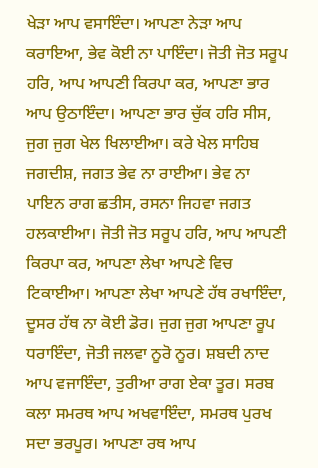ਖੇੜਾ ਆਪ ਵਸਾਇੰਦਾ। ਆਪਣਾ ਨੇੜਾ ਆਪ ਕਰਾਇਆ, ਭੇਵ ਕੋਈ ਨਾ ਪਾਇੰਦਾ। ਜੋਤੀ ਜੋਤ ਸਰੂਪ ਹਰਿ, ਆਪ ਆਪਣੀ ਕਿਰਪਾ ਕਰ, ਆਪਣਾ ਭਾਰ ਆਪ ਉਠਾਇੰਦਾ। ਆਪਣਾ ਭਾਰ ਚੁੱਕ ਹਰਿ ਸੀਸ, ਜੁਗ ਜੁਗ ਖੇਲ ਖਿਲਾਈਆ। ਕਰੇ ਖੇਲ ਸਾਹਿਬ ਜਗਦੀਸ਼, ਜਗਤ ਭੇਵ ਨਾ ਰਾਈਆ। ਭੇਵ ਨਾ ਪਾਇਨ ਰਾਗ ਛਤੀਸ, ਰਸਨਾ ਜਿਹਵਾ ਜਗਤ ਹਲਕਾਈਆ। ਜੋਤੀ ਜੋਤ ਸਰੂਪ ਹਰਿ, ਆਪ ਆਪਣੀ ਕਿਰਪਾ ਕਰ, ਆਪਣਾ ਲੇਖਾ ਆਪਣੇ ਵਿਚ ਟਿਕਾਈਆ। ਆਪਣਾ ਲੇਖਾ ਆਪਣੇ ਹੱਥ ਰਖਾਇੰਦਾ, ਦੂਸਰ ਹੱਥ ਨਾ ਕੋਈ ਡੋਰ। ਜੁਗ ਜੁਗ ਆਪਣਾ ਰੂਪ ਧਰਾਇੰਦਾ, ਜੋਤੀ ਜਲਵਾ ਨੂਰੋ ਨੂਰ। ਸ਼ਬਦੀ ਨਾਦ ਆਪ ਵਜਾਇੰਦਾ, ਤੁਰੀਆ ਰਾਗ ਏਕਾ ਤੂਰ। ਸਰਬ ਕਲਾ ਸਮਰਥ ਆਪ ਅਖਵਾਇੰਦਾ, ਸਮਰਥ ਪੁਰਖ ਸਦਾ ਭਰਪੂਰ। ਆਪਣਾ ਰਥ ਆਪ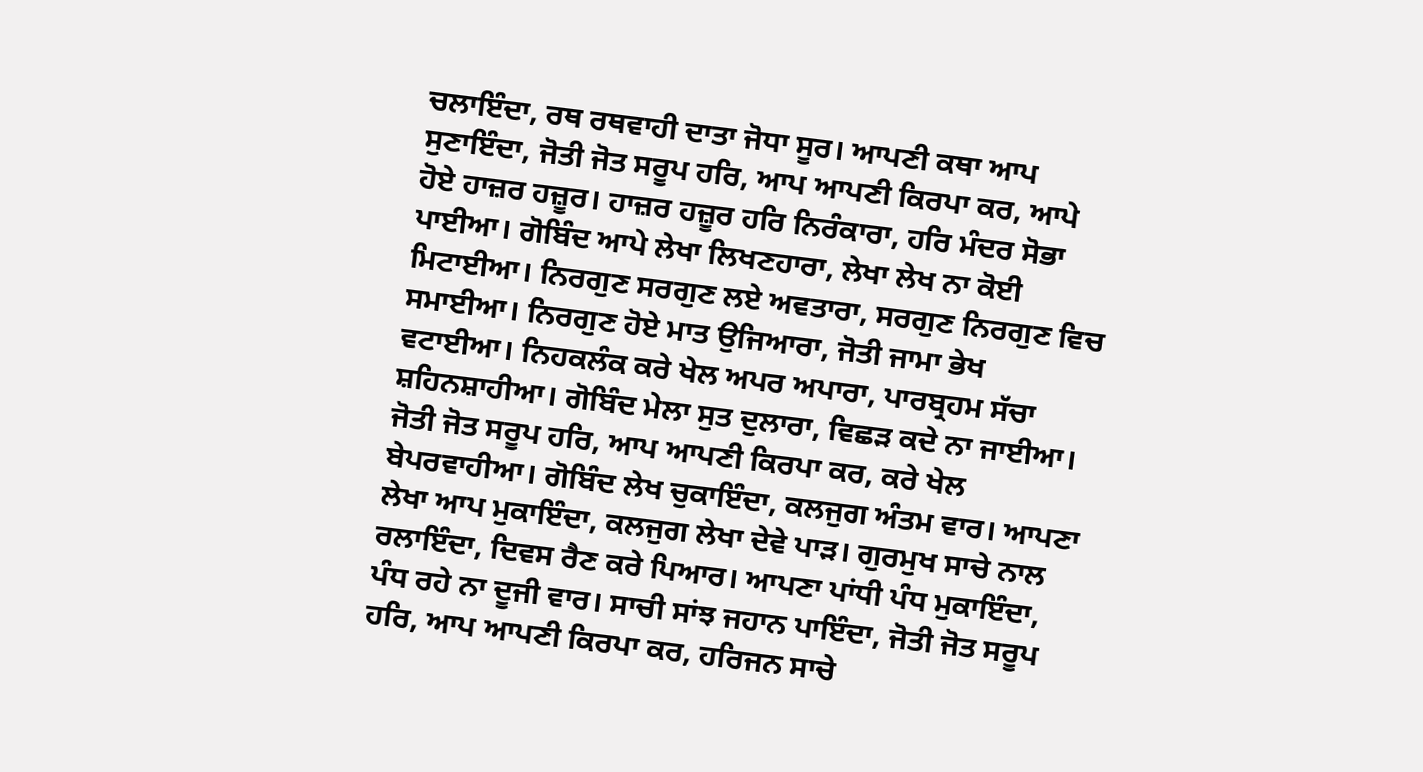ਚਲਾਇੰਦਾ, ਰਥ ਰਥਵਾਹੀ ਦਾਤਾ ਜੋਧਾ ਸੂਰ। ਆਪਣੀ ਕਥਾ ਆਪ ਸੁਣਾਇੰਦਾ, ਜੋਤੀ ਜੋਤ ਸਰੂਪ ਹਰਿ, ਆਪ ਆਪਣੀ ਕਿਰਪਾ ਕਰ, ਆਪੇ ਹੋਏ ਹਾਜ਼ਰ ਹਜ਼ੂਰ। ਹਾਜ਼ਰ ਹਜ਼ੂਰ ਹਰਿ ਨਿਰੰਕਾਰਾ, ਹਰਿ ਮੰਦਰ ਸੋਭਾ ਪਾਈਆ। ਗੋਬਿੰਦ ਆਪੇ ਲੇਖਾ ਲਿਖਣਹਾਰਾ, ਲੇਖਾ ਲੇਖ ਨਾ ਕੋਈ ਮਿਟਾਈਆ। ਨਿਰਗੁਣ ਸਰਗੁਣ ਲਏ ਅਵਤਾਰਾ, ਸਰਗੁਣ ਨਿਰਗੁਣ ਵਿਚ ਸਮਾਈਆ। ਨਿਰਗੁਣ ਹੋਏ ਮਾਤ ਉਜਿਆਰਾ, ਜੋਤੀ ਜਾਮਾ ਭੇਖ ਵਟਾਈਆ। ਨਿਹਕਲੰਕ ਕਰੇ ਖੇਲ ਅਪਰ ਅਪਾਰਾ, ਪਾਰਬ੍ਰਹਮ ਸੱਚਾ ਸ਼ਹਿਨਸ਼ਾਹੀਆ। ਗੋਬਿੰਦ ਮੇਲਾ ਸੁਤ ਦੁਲਾਰਾ, ਵਿਛੜ ਕਦੇ ਨਾ ਜਾਈਆ। ਜੋਤੀ ਜੋਤ ਸਰੂਪ ਹਰਿ, ਆਪ ਆਪਣੀ ਕਿਰਪਾ ਕਰ, ਕਰੇ ਖੇਲ ਬੇਪਰਵਾਹੀਆ। ਗੋਬਿੰਦ ਲੇਖ ਚੁਕਾਇੰਦਾ, ਕਲਜੁਗ ਅੰਤਮ ਵਾਰ। ਆਪਣਾ ਲੇਖਾ ਆਪ ਮੁਕਾਇੰਦਾ, ਕਲਜੁਗ ਲੇਖਾ ਦੇਵੇ ਪਾੜ। ਗੁਰਮੁਖ ਸਾਚੇ ਨਾਲ ਰਲਾਇੰਦਾ, ਦਿਵਸ ਰੈਣ ਕਰੇ ਪਿਆਰ। ਆਪਣਾ ਪਾਂਧੀ ਪੰਧ ਮੁਕਾਇੰਦਾ, ਪੰਧ ਰਹੇ ਨਾ ਦੂਜੀ ਵਾਰ। ਸਾਚੀ ਸਾਂਝ ਜਹਾਨ ਪਾਇੰਦਾ, ਜੋਤੀ ਜੋਤ ਸਰੂਪ ਹਰਿ, ਆਪ ਆਪਣੀ ਕਿਰਪਾ ਕਰ, ਹਰਿਜਨ ਸਾਚੇ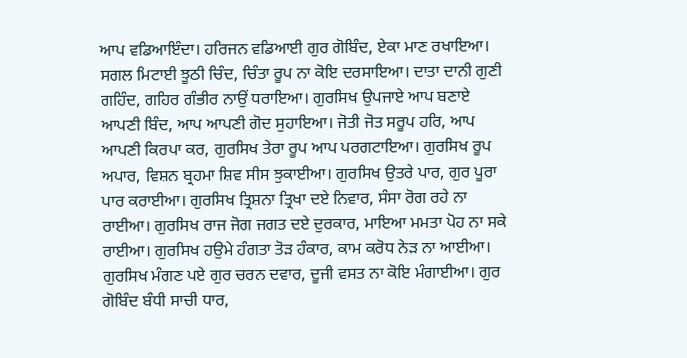ਆਪ ਵਡਿਆਇੰਦਾ। ਹਰਿਜਨ ਵਡਿਆਈ ਗੁਰ ਗੋਬਿੰਦ, ਏਕਾ ਮਾਣ ਰਖਾਇਆ। ਸਗਲ ਮਿਟਾਈ ਝੂਠੀ ਚਿੰਦ, ਚਿੰਤਾ ਰੂਪ ਨਾ ਕੋਇ ਦਰਸਾਇਆ। ਦਾਤਾ ਦਾਨੀ ਗੁਣੀ ਗਹਿੰਦ, ਗਹਿਰ ਗੰਭੀਰ ਨਾਉਂ ਧਰਾਇਆ। ਗੁਰਸਿਖ ਉਪਜਾਏ ਆਪ ਬਣਾਏ ਆਪਣੀ ਬਿੰਦ, ਆਪ ਆਪਣੀ ਗੋਦ ਸੁਹਾਇਆ। ਜੋਤੀ ਜੋਤ ਸਰੂਪ ਹਰਿ, ਆਪ ਆਪਣੀ ਕਿਰਪਾ ਕਰ, ਗੁਰਸਿਖ ਤੇਰਾ ਰੂਪ ਆਪ ਪਰਗਟਾਇਆ। ਗੁਰਸਿਖ ਰੂਪ ਅਪਾਰ, ਵਿਸ਼ਨ ਬ੍ਰਹਮਾ ਸ਼ਿਵ ਸੀਸ ਝੁਕਾਈਆ। ਗੁਰਸਿਖ ਉਤਰੇ ਪਾਰ, ਗੁਰ ਪੂਰਾ ਪਾਰ ਕਰਾਈਆ। ਗੁਰਸਿਖ ਤ੍ਰਿਸ਼ਨਾ ਤ੍ਰਿਖਾ ਦਏ ਨਿਵਾਰ, ਸੰਸਾ ਰੋਗ ਰਹੇ ਨਾ ਰਾਈਆ। ਗੁਰਸਿਖ ਰਾਜ ਜੋਗ ਜਗਤ ਦਏ ਦੁਰਕਾਰ, ਮਾਇਆ ਮਮਤਾ ਪੋਹ ਨਾ ਸਕੇ ਰਾਈਆ। ਗੁਰਸਿਖ ਹਉਮੇ ਹੰਗਤਾ ਤੋੜ ਹੰਕਾਰ, ਕਾਮ ਕਰੋਧ ਨੇੜ ਨਾ ਆਈਆ। ਗੁਰਸਿਖ ਮੰਗਣ ਪਏ ਗੁਰ ਚਰਨ ਦਵਾਰ, ਦੂਜੀ ਵਸਤ ਨਾ ਕੋਇ ਮੰਗਾਈਆ। ਗੁਰ ਗੋਬਿੰਦ ਬੰਧੀ ਸਾਚੀ ਧਾਰ,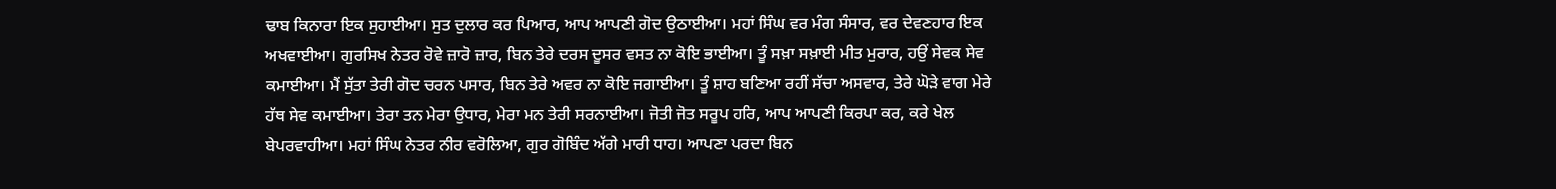ਢਾਬ ਕਿਨਾਰਾ ਇਕ ਸੁਹਾਈਆ। ਸੁਤ ਦੁਲਾਰ ਕਰ ਪਿਆਰ, ਆਪ ਆਪਣੀ ਗੋਦ ਉਠਾਈਆ। ਮਹਾਂ ਸਿੰਘ ਵਰ ਮੰਗ ਸੰਸਾਰ, ਵਰ ਦੇਵਣਹਾਰ ਇਕ ਅਖਵਾਈਆ। ਗੁਰਸਿਖ ਨੇਤਰ ਰੋਵੇ ਜ਼ਾਰੋ ਜ਼ਾਰ, ਬਿਨ ਤੇਰੇ ਦਰਸ ਦੂਸਰ ਵਸਤ ਨਾ ਕੋਇ ਭਾਈਆ। ਤੂੰ ਸਖ਼ਾ ਸਖ਼ਾਈ ਮੀਤ ਮੁਰਾਰ, ਹਉਂ ਸੇਵਕ ਸੇਵ ਕਮਾਈਆ। ਮੈਂ ਸੁੱਤਾ ਤੇਰੀ ਗੋਦ ਚਰਨ ਪਸਾਰ, ਬਿਨ ਤੇਰੇ ਅਵਰ ਨਾ ਕੋਇ ਜਗਾਈਆ। ਤੂੰ ਸ਼ਾਹ ਬਣਿਆ ਰਹੀਂ ਸੱਚਾ ਅਸਵਾਰ, ਤੇਰੇ ਘੋੜੇ ਵਾਗ ਮੇਰੇ ਹੱਥ ਸੇਵ ਕਮਾਈਆ। ਤੇਰਾ ਤਨ ਮੇਰਾ ਉਧਾਰ, ਮੇਰਾ ਮਨ ਤੇਰੀ ਸਰਨਾਈਆ। ਜੋਤੀ ਜੋਤ ਸਰੂਪ ਹਰਿ, ਆਪ ਆਪਣੀ ਕਿਰਪਾ ਕਰ, ਕਰੇ ਖੇਲ ਬੇਪਰਵਾਹੀਆ। ਮਹਾਂ ਸਿੰਘ ਨੇਤਰ ਨੀਰ ਵਰੋਲਿਆ, ਗੁਰ ਗੋਬਿੰਦ ਅੱਗੇ ਮਾਰੀ ਧਾਹ। ਆਪਣਾ ਪਰਦਾ ਬਿਨ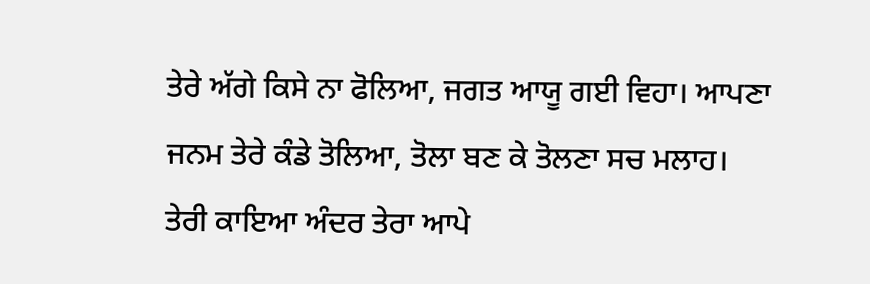ਤੇਰੇ ਅੱਗੇ ਕਿਸੇ ਨਾ ਫੋਲਿਆ, ਜਗਤ ਆਯੂ ਗਈ ਵਿਹਾ। ਆਪਣਾ ਜਨਮ ਤੇਰੇ ਕੰਡੇ ਤੋਲਿਆ, ਤੋਲਾ ਬਣ ਕੇ ਤੋਲਣਾ ਸਚ ਮਲਾਹ। ਤੇਰੀ ਕਾਇਆ ਅੰਦਰ ਤੇਰਾ ਆਪੇ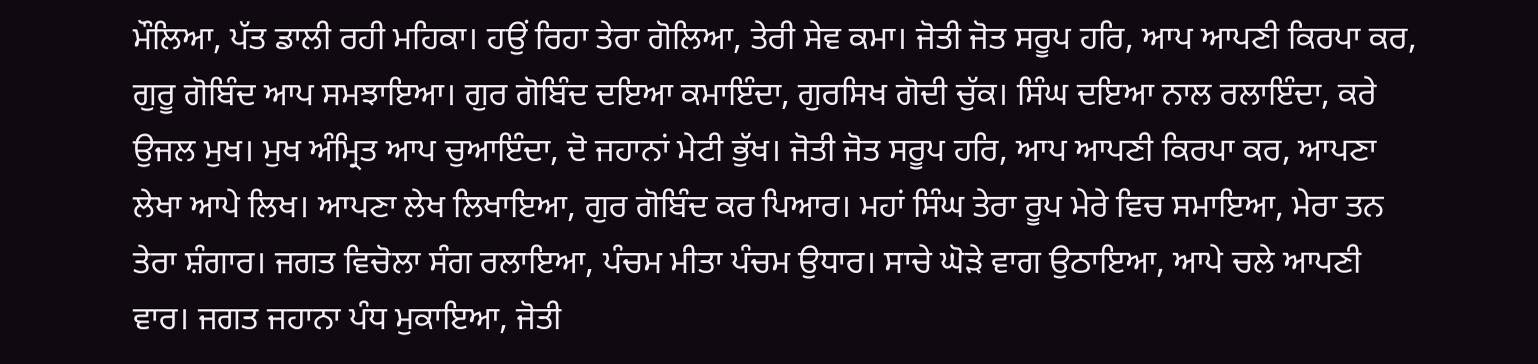ਮੌਲਿਆ, ਪੱਤ ਡਾਲੀ ਰਹੀ ਮਹਿਕਾ। ਹਉਂ ਰਿਹਾ ਤੇਰਾ ਗੋਲਿਆ, ਤੇਰੀ ਸੇਵ ਕਮਾ। ਜੋਤੀ ਜੋਤ ਸਰੂਪ ਹਰਿ, ਆਪ ਆਪਣੀ ਕਿਰਪਾ ਕਰ, ਗੁਰੂ ਗੋਬਿੰਦ ਆਪ ਸਮਝਾਇਆ। ਗੁਰ ਗੋਬਿੰਦ ਦਇਆ ਕਮਾਇੰਦਾ, ਗੁਰਸਿਖ ਗੋਦੀ ਚੁੱਕ। ਸਿੰਘ ਦਇਆ ਨਾਲ ਰਲਾਇੰਦਾ, ਕਰੇ ਉਜਲ ਮੁਖ। ਮੁਖ ਅੰਮ੍ਰਿਤ ਆਪ ਚੁਆਇੰਦਾ, ਦੋ ਜਹਾਨਾਂ ਮੇਟੀ ਭੁੱਖ। ਜੋਤੀ ਜੋਤ ਸਰੂਪ ਹਰਿ, ਆਪ ਆਪਣੀ ਕਿਰਪਾ ਕਰ, ਆਪਣਾ ਲੇਖਾ ਆਪੇ ਲਿਖ। ਆਪਣਾ ਲੇਖ ਲਿਖਾਇਆ, ਗੁਰ ਗੋਬਿੰਦ ਕਰ ਪਿਆਰ। ਮਹਾਂ ਸਿੰਘ ਤੇਰਾ ਰੂਪ ਮੇਰੇ ਵਿਚ ਸਮਾਇਆ, ਮੇਰਾ ਤਨ ਤੇਰਾ ਸ਼ੰਗਾਰ। ਜਗਤ ਵਿਚੋਲਾ ਸੰਗ ਰਲਾਇਆ, ਪੰਚਮ ਮੀਤਾ ਪੰਚਮ ਉਧਾਰ। ਸਾਚੇ ਘੋੜੇ ਵਾਗ ਉਠਾਇਆ, ਆਪੇ ਚਲੇ ਆਪਣੀ ਵਾਰ। ਜਗਤ ਜਹਾਨਾ ਪੰਧ ਮੁਕਾਇਆ, ਜੋਤੀ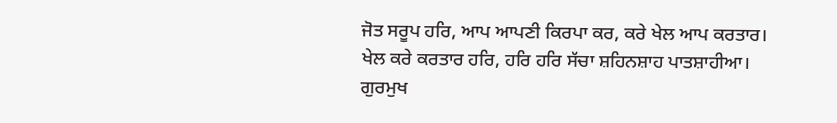ਜੋਤ ਸਰੂਪ ਹਰਿ, ਆਪ ਆਪਣੀ ਕਿਰਪਾ ਕਰ, ਕਰੇ ਖੇਲ ਆਪ ਕਰਤਾਰ। ਖੇਲ ਕਰੇ ਕਰਤਾਰ ਹਰਿ, ਹਰਿ ਹਰਿ ਸੱਚਾ ਸ਼ਹਿਨਸ਼ਾਹ ਪਾਤਸ਼ਾਹੀਆ। ਗੁਰਮੁਖ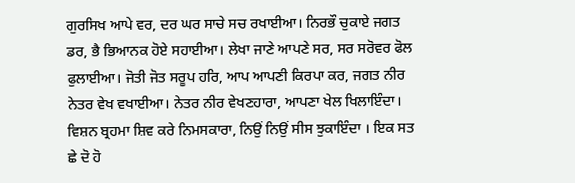ਗੁਰਸਿਖ ਆਪੇ ਵਰ, ਦਰ ਘਰ ਸਾਚੇ ਸਚ ਰਖਾਈਆ। ਨਿਰਭੌ ਚੁਕਾਏ ਜਗਤ ਡਰ, ਭੈ ਭਿਆਨਕ ਹੋਏ ਸਹਾਈਆ। ਲੇਖਾ ਜਾਣੇ ਆਪਣੇ ਸਰ, ਸਰ ਸਰੋਵਰ ਫੋਲ ਫੁਲਾਈਆ। ਜੋਤੀ ਜੋਤ ਸਰੂਪ ਹਰਿ, ਆਪ ਆਪਣੀ ਕਿਰਪਾ ਕਰ, ਜਗਤ ਨੀਰ ਨੇਤਰ ਵੇਖ ਵਖਾਈਆ। ਨੇਤਰ ਨੀਰ ਵੇਖਣਹਾਰਾ, ਆਪਣਾ ਖੇਲ ਖਿਲਾਇੰਦਾ। ਵਿਸ਼ਨ ਬ੍ਰਹਮਾ ਸ਼ਿਵ ਕਰੇ ਨਿਮਸਕਾਰਾ, ਨਿਉਂ ਨਿਉਂ ਸੀਸ ਝੁਕਾਇੰਦਾ । ਇਕ ਸਤ ਛੇ ਦੋ ਹੋ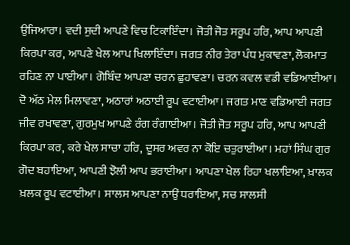ਉਜਿਆਰਾ। ਵਦੀ ਸੁਦੀ ਆਪਣੇ ਵਿਚ ਟਿਕਾਇੰਦਾ। ਜੋਤੀ ਜੋਤ ਸਰੂਪ ਹਰਿ, ਆਪ ਆਪਣੀ ਕਿਰਪਾ ਕਰ, ਆਪਣੇ ਖੇਲ ਆਪ ਖਿਲਾਇੰਦਾ। ਜਗਤ ਨੀਰ ਤੇਰਾ ਪੰਧ ਮੁਕਾਵਣਾ, ਲੋਕਮਾਤ ਰਹਿਣ ਨਾ ਪਾਈਆ। ਗੋਬਿੰਦ ਆਪਣਾ ਚਰਨ ਛੁਹਾਵਣਾ। ਚਰਨ ਕਵਲ ਵਡੀ ਵਡਿਆਈਆ। ਦੋ ਅੱਠ ਮੇਲ ਮਿਲਾਵਣਾ, ਅਠਾਰਾਂ ਅਠਾਈ ਰੂਪ ਵਟਾਈਆ। ਜਗਤ ਮਾਣ ਵਡਿਆਈ ਜਗਤ ਜੀਵ ਰਖਾਵਣਾ, ਗੁਰਮੁਖ ਆਪਣੇ ਰੰਗ ਰੰਗਾਈਆ। ਜੋਤੀ ਜੋਤ ਸਰੂਪ ਹਰਿ, ਆਪ ਆਪਣੀ ਕਿਰਪਾ ਕਰ, ਕਰੇ ਖੇਲ ਸਾਚਾ ਹਰਿ, ਦੂਸਰ ਅਵਰ ਨਾ ਕੋਇ ਚਤੁਰਾਈਆ। ਮਹਾਂ ਸਿੰਘ ਗੁਰ ਗੋਦ ਬਹਾਇਆ, ਆਪਣੀ ਝੋਲੀ ਆਪ ਭਰਾਈਆ। ਆਪਣਾ ਖੇਲ ਰਿਹਾ ਖਲਾਇਆ, ਖ਼ਾਲਕ ਖ਼ਲਕ ਰੂਪ ਵਟਾਈਆ। ਸਾਲਸ ਆਪਣਾ ਨਾਉਂ ਧਰਾਇਆ, ਸਚ ਸਾਲਸੀ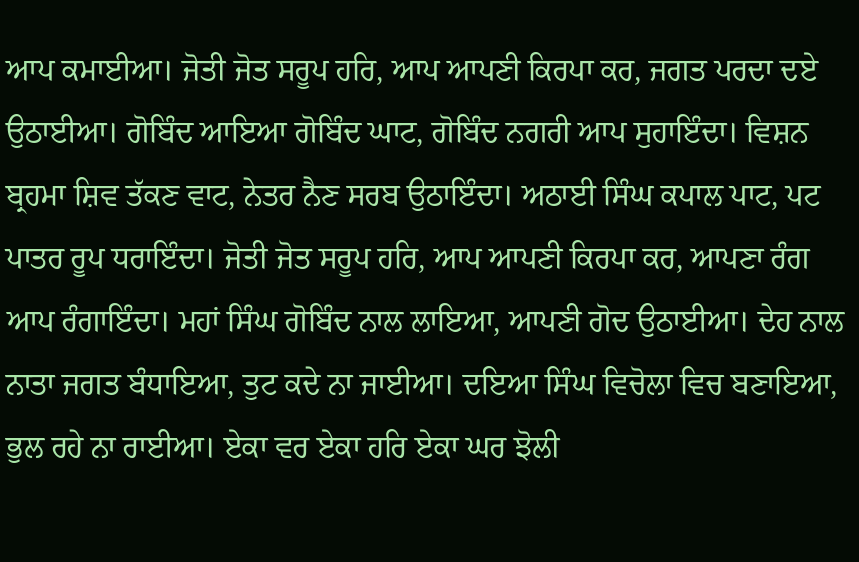ਆਪ ਕਮਾਈਆ। ਜੋਤੀ ਜੋਤ ਸਰੂਪ ਹਰਿ, ਆਪ ਆਪਣੀ ਕਿਰਪਾ ਕਰ, ਜਗਤ ਪਰਦਾ ਦਏ ਉਠਾਈਆ। ਗੋਬਿੰਦ ਆਇਆ ਗੋਬਿੰਦ ਘਾਟ, ਗੋਬਿੰਦ ਨਗਰੀ ਆਪ ਸੁਹਾਇੰਦਾ। ਵਿਸ਼ਨ ਬ੍ਰਹਮਾ ਸ਼ਿਵ ਤੱਕਣ ਵਾਟ, ਨੇਤਰ ਨੈਣ ਸਰਬ ਉਠਾਇੰਦਾ। ਅਠਾਈ ਸਿੰਘ ਕਪਾਲ ਪਾਟ, ਪਟ ਪਾਤਰ ਰੂਪ ਧਰਾਇੰਦਾ। ਜੋਤੀ ਜੋਤ ਸਰੂਪ ਹਰਿ, ਆਪ ਆਪਣੀ ਕਿਰਪਾ ਕਰ, ਆਪਣਾ ਰੰਗ ਆਪ ਰੰਗਾਇੰਦਾ। ਮਹਾਂ ਸਿੰਘ ਗੋਬਿੰਦ ਨਾਲ ਲਾਇਆ, ਆਪਣੀ ਗੋਦ ਉਠਾਈਆ। ਦੇਹ ਨਾਲ ਨਾਤਾ ਜਗਤ ਬੰਧਾਇਆ, ਤੁਟ ਕਦੇ ਨਾ ਜਾਈਆ। ਦਇਆ ਸਿੰਘ ਵਿਚੋਲਾ ਵਿਚ ਬਣਾਇਆ, ਭੁਲ ਰਹੇ ਨਾ ਰਾਈਆ। ਏਕਾ ਵਰ ਏਕਾ ਹਰਿ ਏਕਾ ਘਰ ਝੋਲੀ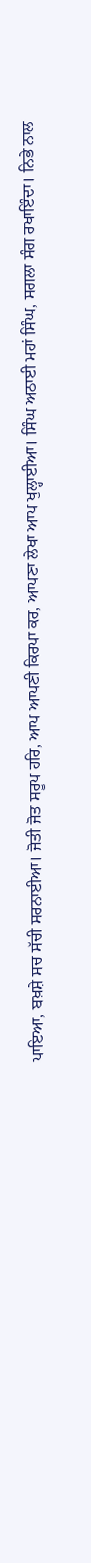ਪਾਇਆ, ਬਖ਼ਸ਼ੇ ਸਚ ਸੱਚੀ ਸਰਨਾਈਆ। ਜੋਤੀ ਜੋਤ ਸਰੂਪ ਹਰਿ, ਆਪ ਆਪਣੀ ਕਿਰਪਾ ਕਰ, ਆਪਣਾ ਲੇਖਾ ਆਪ ਖੁਲ੍ਹਾਈਆ। ਸਿੰਘ ਅਠਾਈ ਮਹਾਂ ਸਿੰਘ, ਸਗਲਾ ਸੰਗ ਰਖਾਇੰਦਾ। ਨਿਭੇ ਨਾਲ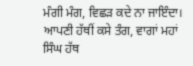ਮੰਗੀ ਮੰਗ, ਵਿਛੜ ਕਦੇ ਨਾ ਜਾਇੰਦਾ। ਆਪਣੀ ਹੱਥੀਂ ਕਸੇ ਤੰਗ, ਵਾਗਾਂ ਮਹਾਂ ਸਿੰਘ ਹੱਥ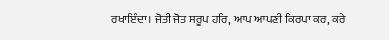ਰਖਾਇੰਦਾ। ਜੋਤੀ ਜੋਤ ਸਰੂਪ ਹਰਿ, ਆਪ ਆਪਣੀ ਕਿਰਪਾ ਕਰ, ਕਰੇ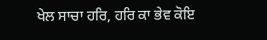ਖੇਲ ਸਾਚਾ ਹਰਿ, ਹਰਿ ਕਾ ਭੇਵ ਕੋਇ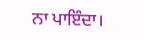ਨਾ ਪਾਇੰਦਾ।